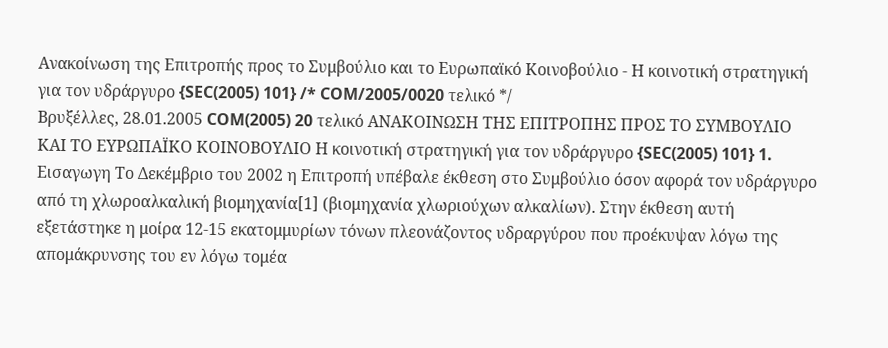Ανακοίνωση της Επιτροπής προς το Συμβούλιο και το Ευρωπαϊκό Κοινοβούλιο - Η κοινοτική στρατηγική για τον υδράργυρο {SEC(2005) 101} /* COM/2005/0020 τελικό */
Βρυξέλλες, 28.01.2005 COM(2005) 20 τελικό ΑΝΑΚΟΙΝΩΣΗ ΤΗΣ ΕΠΙΤΡΟΠΗΣ ΠΡΟΣ ΤΟ ΣΥΜΒΟΥΛΙΟ ΚΑΙ ΤΟ ΕΥΡΩΠΑΪΚΟ ΚΟΙΝΟΒΟΥΛΙΟ Η κοινοτική στρατηγική για τον υδράργυρο {SEC(2005) 101} 1. Εισαγωγη Το Δεκέμβριο του 2002 η Επιτροπή υπέβαλε έκθεση στο Συμβούλιο όσον αφορά τον υδράργυρο από τη χλωροαλκαλική βιομηχανία[1] (βιομηχανία χλωριούχων αλκαλίων). Στην έκθεση αυτή εξετάστηκε η μοίρα 12-15 εκατομμυρίων τόνων πλεονάζοντος υδραργύρου που προέκυψαν λόγω της απομάκρυνσης του εν λόγω τομέα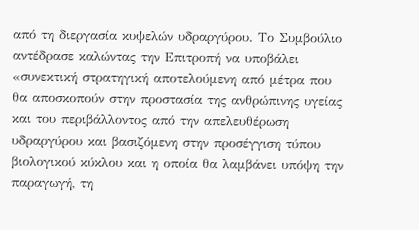από τη διεργασία κυψελών υδραργύρου. Το Συμβούλιο αντέδρασε καλώντας την Επιτροπή να υποβάλει «συνεκτική στρατηγική αποτελούμενη από μέτρα που θα αποσκοπούν στην προστασία της ανθρώπινης υγείας και του περιβάλλοντος από την απελευθέρωση υδραργύρου και βασιζόμενη στην προσέγγιση τύπου βιολογικού κύκλου και η οποία θα λαμβάνει υπόψη την παραγωγή, τη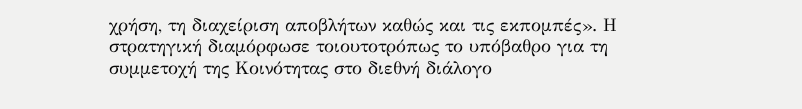χρήση, τη διαχείριση αποβλήτων καθώς και τις εκπομπές». Η στρατηγική διαμόρφωσε τοιουτοτρόπως το υπόβαθρο για τη συμμετοχή της Κοινότητας στο διεθνή διάλογο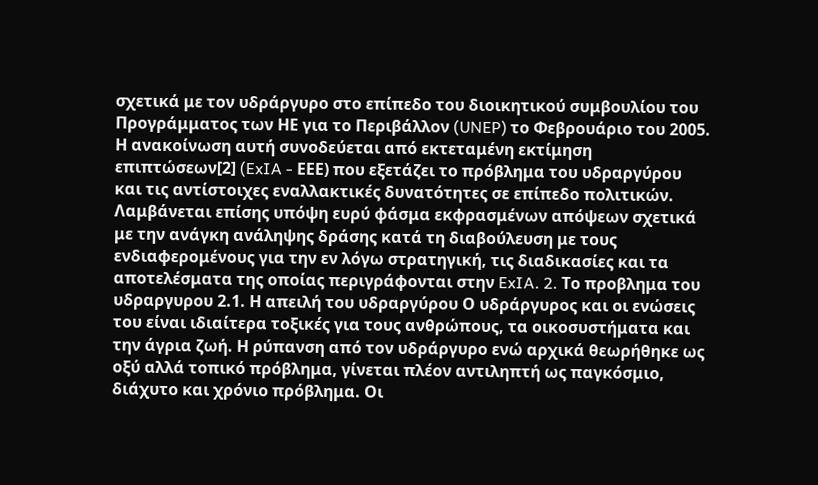σχετικά με τον υδράργυρο στο επίπεδο του διοικητικού συμβουλίου του Προγράμματος των ΗΕ για το Περιβάλλον (UNEP) το Φεβρουάριο του 2005. Η ανακοίνωση αυτή συνοδεύεται από εκτεταμένη εκτίμηση επιπτώσεων[2] (ExIA - ΕΕΕ) που εξετάζει το πρόβλημα του υδραργύρου και τις αντίστοιχες εναλλακτικές δυνατότητες σε επίπεδο πολιτικών. Λαμβάνεται επίσης υπόψη ευρύ φάσμα εκφρασμένων απόψεων σχετικά με την ανάγκη ανάληψης δράσης κατά τη διαβούλευση με τους ενδιαφερομένους για την εν λόγω στρατηγική, τις διαδικασίες και τα αποτελέσματα της οποίας περιγράφονται στην ExIA. 2. Το προβλημα του υδραργυρου 2.1. Η απειλή του υδραργύρου Ο υδράργυρος και οι ενώσεις του είναι ιδιαίτερα τοξικές για τους ανθρώπους, τα οικοσυστήματα και την άγρια ζωή. Η ρύπανση από τον υδράργυρο ενώ αρχικά θεωρήθηκε ως οξύ αλλά τοπικό πρόβλημα, γίνεται πλέον αντιληπτή ως παγκόσμιο, διάχυτο και χρόνιο πρόβλημα. Οι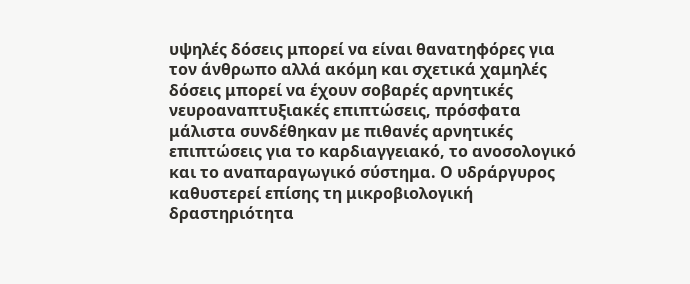υψηλές δόσεις μπορεί να είναι θανατηφόρες για τον άνθρωπο αλλά ακόμη και σχετικά χαμηλές δόσεις μπορεί να έχουν σοβαρές αρνητικές νευροαναπτυξιακές επιπτώσεις, πρόσφατα μάλιστα συνδέθηκαν με πιθανές αρνητικές επιπτώσεις για το καρδιαγγειακό, το ανοσολογικό και το αναπαραγωγικό σύστημα. Ο υδράργυρος καθυστερεί επίσης τη μικροβιολογική δραστηριότητα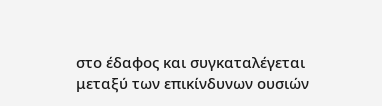στο έδαφος και συγκαταλέγεται μεταξύ των επικίνδυνων ουσιών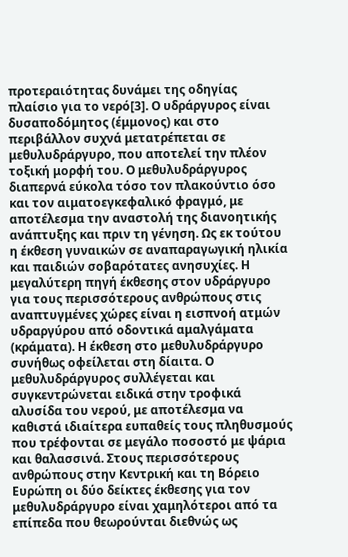προτεραιότητας δυνάμει της οδηγίας πλαίσιο για το νερό[3]. Ο υδράργυρος είναι δυσαποδόμητος (έμμονος) και στο περιβάλλον συχνά μετατρέπεται σε μεθυλυδράργυρο, που αποτελεί την πλέον τοξική μορφή του. Ο μεθυλυδράργυρος διαπερνά εύκολα τόσο τον πλακούντιο όσο και τον αιματοεγκεφαλικό φραγμό, με αποτέλεσμα την αναστολή της διανοητικής ανάπτυξης και πριν τη γένηση. Ως εκ τούτου η έκθεση γυναικών σε αναπαραγωγική ηλικία και παιδιών σοβαρότατες ανησυχίες. Η μεγαλύτερη πηγή έκθεσης στον υδράργυρο για τους περισσότερους ανθρώπους στις αναπτυγμένες χώρες είναι η εισπνοή ατμών υδραργύρου από οδοντικά αμαλγάματα (κράματα). Η έκθεση στο μεθυλυδράργυρο συνήθως οφείλεται στη δίαιτα. Ο μεθυλυδράργυρος συλλέγεται και συγκεντρώνεται ειδικά στην τροφικά αλυσίδα του νερού, με αποτέλεσμα να καθιστά ιδιαίτερα ευπαθείς τους πληθυσμούς που τρέφονται σε μεγάλο ποσοστό με ψάρια και θαλασσινά. Στους περισσότερους ανθρώπους στην Κεντρική και τη Βόρειο Ευρώπη οι δύο δείκτες έκθεσης για τον μεθυλυδράργυρο είναι χαμηλότεροι από τα επίπεδα που θεωρούνται διεθνώς ως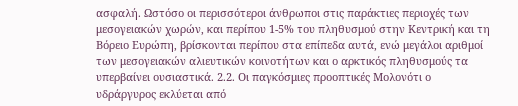ασφαλή. Ωστόσο οι περισσότεροι άνθρωποι στις παράκτιες περιοχές των μεσογειακών χωρών, και περίπου 1-5% του πληθυσμού στην Κεντρική και τη Βόρειο Ευρώπη, βρίσκονται περίπου στα επίπεδα αυτά, ενώ μεγάλοι αριθμοί των μεσογειακών αλιευτικών κοινοτήτων και ο αρκτικός πληθυσμούς τα υπερβαίνει ουσιαστικά. 2.2. Οι παγκόσμιες προοπτικές Μολονότι ο υδράργυρος εκλύεται από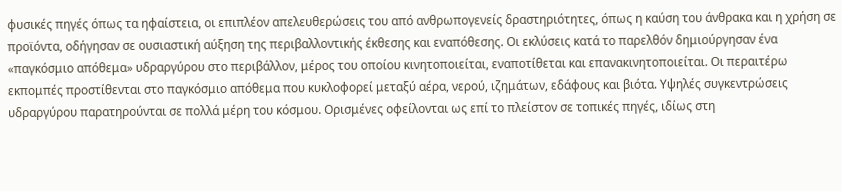φυσικές πηγές όπως τα ηφαίστεια, οι επιπλέον απελευθερώσεις του από ανθρωπογενείς δραστηριότητες, όπως η καύση του άνθρακα και η χρήση σε προϊόντα, οδήγησαν σε ουσιαστική αύξηση της περιβαλλοντικής έκθεσης και εναπόθεσης. Οι εκλύσεις κατά το παρελθόν δημιούργησαν ένα «παγκόσμιο απόθεμα» υδραργύρου στο περιβάλλον, μέρος του οποίου κινητοποιείται, εναποτίθεται και επανακινητοποιείται. Οι περαιτέρω εκπομπές προστίθενται στο παγκόσμιο απόθεμα που κυκλοφορεί μεταξύ αέρα, νερού, ιζημάτων, εδάφους και βιότα. Υψηλές συγκεντρώσεις υδραργύρου παρατηρούνται σε πολλά μέρη του κόσμου. Ορισμένες οφείλονται ως επί το πλείστον σε τοπικές πηγές, ιδίως στη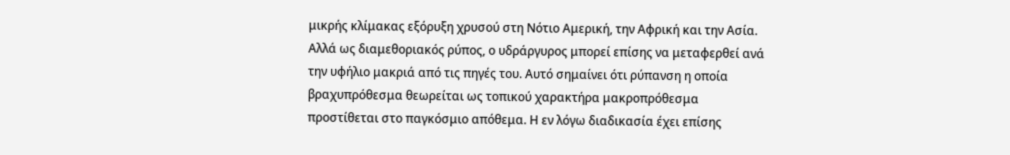μικρής κλίμακας εξόρυξη χρυσού στη Νότιο Αμερική, την Αφρική και την Ασία. Αλλά ως διαμεθοριακός ρύπος, ο υδράργυρος μπορεί επίσης να μεταφερθεί ανά την υφήλιο μακριά από τις πηγές του. Αυτό σημαίνει ότι ρύπανση η οποία βραχυπρόθεσμα θεωρείται ως τοπικού χαρακτήρα μακροπρόθεσμα προστίθεται στο παγκόσμιο απόθεμα. Η εν λόγω διαδικασία έχει επίσης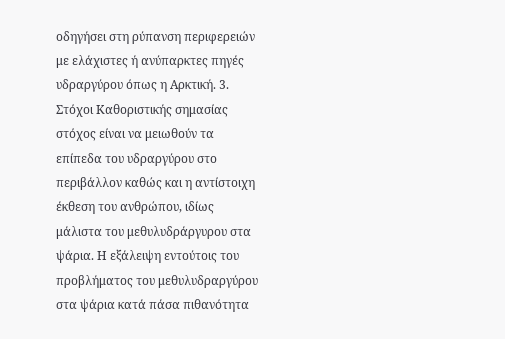οδηγήσει στη ρύπανση περιφερειών με ελάχιστες ή ανύπαρκτες πηγές υδραργύρου όπως η Αρκτική. 3. Στόχοι Καθοριστικής σημασίας στόχος είναι να μειωθούν τα επίπεδα του υδραργύρου στο περιβάλλον καθώς και η αντίστοιχη έκθεση του ανθρώπου, ιδίως μάλιστα του μεθυλυδράργυρου στα ψάρια. Η εξάλειψη εντούτοις του προβλήματος του μεθυλυδραργύρου στα ψάρια κατά πάσα πιθανότητα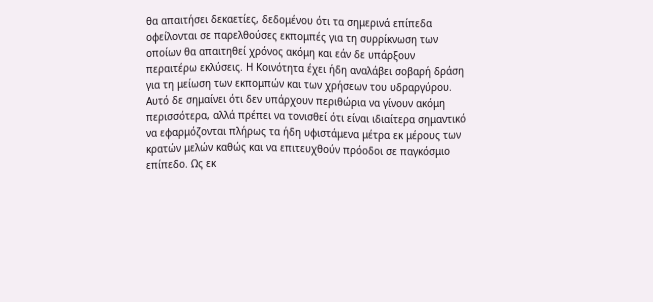θα απαιτήσει δεκαετίες, δεδομένου ότι τα σημερινά επίπεδα οφείλονται σε παρελθούσες εκπομπές για τη συρρίκνωση των οποίων θα απαιτηθεί χρόνος ακόμη και εάν δε υπάρξουν περαιτέρω εκλύσεις. Η Κοινότητα έχει ήδη αναλάβει σοβαρή δράση για τη μείωση των εκπομπών και των χρήσεων του υδραργύρου. Αυτό δε σημαίνει ότι δεν υπάρχουν περιθώρια να γίνουν ακόμη περισσότερα, αλλά πρέπει να τονισθεί ότι είναι ιδιαίτερα σημαντικό να εφαρμόζονται πλήρως τα ήδη υφιστάμενα μέτρα εκ μέρους των κρατών μελών καθώς και να επιτευχθούν πρόοδοι σε παγκόσμιο επίπεδο. Ως εκ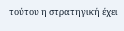τούτου η στρατηγική έχει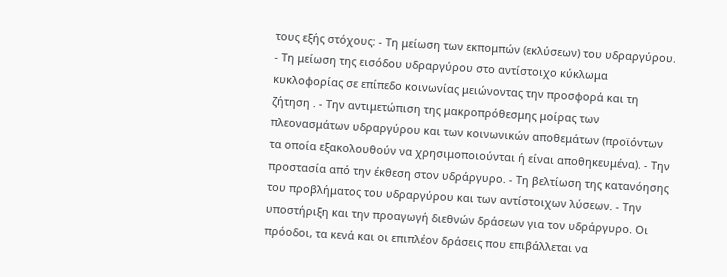τους εξής στόχους: - Τη μείωση των εκπομπών (εκλύσεων) του υδραργύρου. - Τη μείωση της εισόδου υδραργύρου στο αντίστοιχο κύκλωμα κυκλοφορίας σε επίπεδο κοινωνίας μειώνοντας την προσφορά και τη ζήτηση . - Την αντιμετώπιση της μακροπρόθεσμης μοίρας των πλεονασμάτων υδραργύρου και των κοινωνικών αποθεμάτων (προϊόντων τα οποία εξακολουθούν να χρησιμοποιούνται ή είναι αποθηκευμένα). - Την προστασία από την έκθεση στον υδράργυρο. - Τη βελτίωση της κατανόησης του προβλήματος του υδραργύρου και των αντίστοιχων λύσεων. - Την υποστήριξη και την προαγωγή διεθνών δράσεων για τον υδράργυρο. Οι πρόοδοι, τα κενά και οι επιπλέον δράσεις που επιβάλλεται να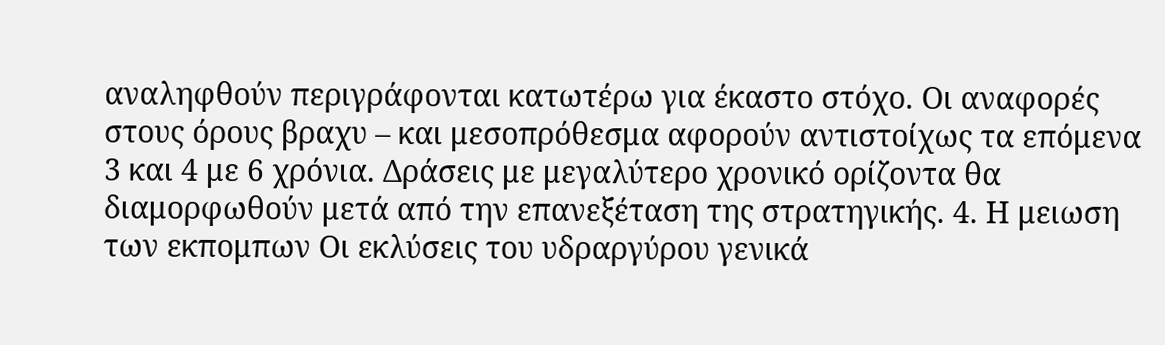αναληφθούν περιγράφονται κατωτέρω για έκαστο στόχο. Οι αναφορές στους όρους βραχυ – και μεσοπρόθεσμα αφορούν αντιστοίχως τα επόμενα 3 και 4 με 6 χρόνια. Δράσεις με μεγαλύτερο χρονικό ορίζοντα θα διαμορφωθούν μετά από την επανεξέταση της στρατηγικής. 4. Η μειωση των εκπομπων Οι εκλύσεις του υδραργύρου γενικά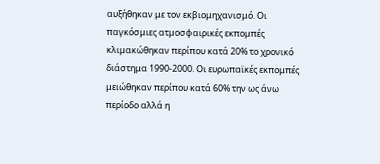αυξήθηκαν με τον εκβιομηχανισμό. Οι παγκόσμιες ατμοσφαιρικές εκπομπές κλιμακώθηκαν περίπου κατά 20% το χρονικό διάστημα 1990-2000. Οι ευρωπαϊκές εκπομπές μειώθηκαν περίπου κατά 60% την ως άνω περίοδο αλλά η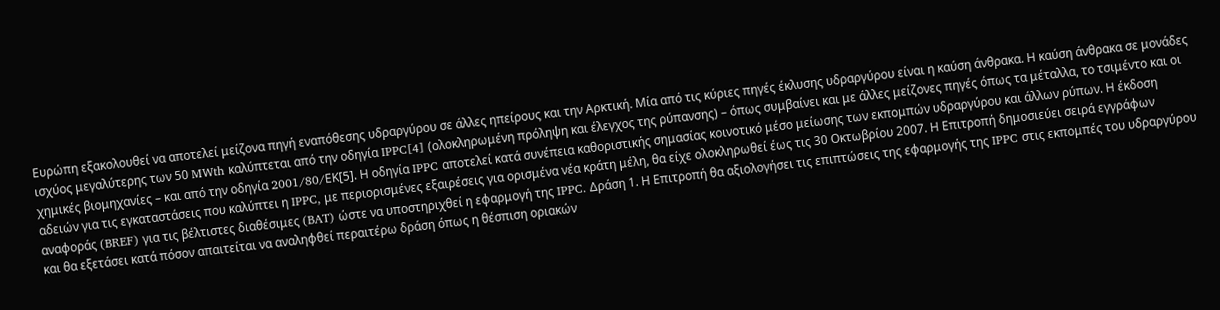Ευρώπη εξακολουθεί να αποτελεί μείζονα πηγή εναπόθεσης υδραργύρου σε άλλες ηπείρους και την Αρκτική. Μία από τις κύριες πηγές έκλυσης υδραργύρου είναι η καύση άνθρακα. Η καύση άνθρακα σε μονάδες ισχύος μεγαλύτερης των 50 MWth καλύπτεται από την οδηγία IPPC[4] (ολοκληρωμένη πρόληψη και έλεγχος της ρύπανσης) – όπως συμβαίνει και με άλλες μείζονες πηγές όπως τα μέταλλα, το τσιμέντο και οι χημικές βιομηχανίες – και από την οδηγία 2001/80/EΚ[5]. Η οδηγία IPPC αποτελεί κατά συνέπεια καθοριστικής σημασίας κοινοτικό μέσο μείωσης των εκπομπών υδραργύρου και άλλων ρύπων. Η έκδοση αδειών για τις εγκαταστάσεις που καλύπτει η IPPC, με περιορισμένες εξαιρέσεις για ορισμένα νέα κράτη μέλη, θα είχε ολοκληρωθεί έως τις 30 Οκτωβρίου 2007. Η Επιτροπή δημοσιεύει σειρά εγγράφων αναφοράς (BREF) για τις βέλτιστες διαθέσιμες (BAT) ώστε να υποστηριχθεί η εφαρμογή της IPPC. Δράση 1. Η Επιτροπή θα αξιολογήσει τις επιπτώσεις της εφαρμογής της IPPC στις εκπομπές του υδραργύρου και θα εξετάσει κατά πόσον απαιτείται να αναληφθεί περαιτέρω δράση όπως η θέσπιση οριακών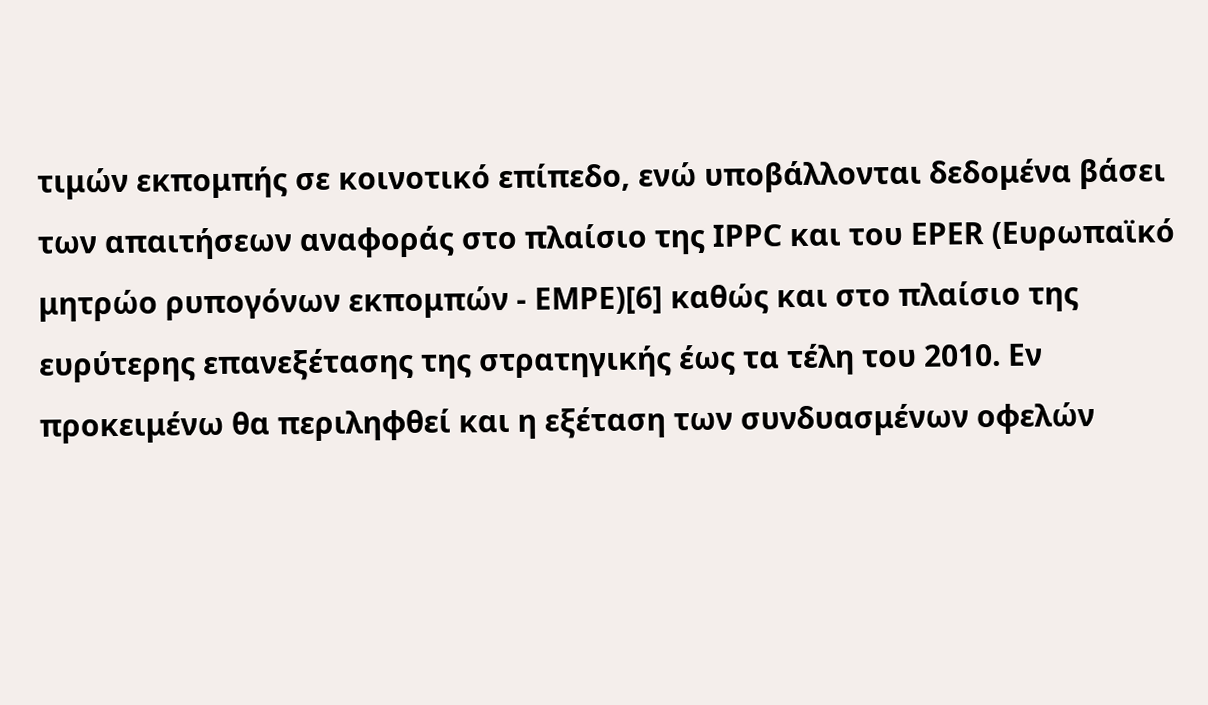τιμών εκπομπής σε κοινοτικό επίπεδο, ενώ υποβάλλονται δεδομένα βάσει των απαιτήσεων αναφοράς στο πλαίσιο της IPPC και του EPER (Ευρωπαϊκό μητρώο ρυπογόνων εκπομπών - ΕΜΡΕ)[6] καθώς και στο πλαίσιο της ευρύτερης επανεξέτασης της στρατηγικής έως τα τέλη του 2010. Εν προκειμένω θα περιληφθεί και η εξέταση των συνδυασμένων οφελών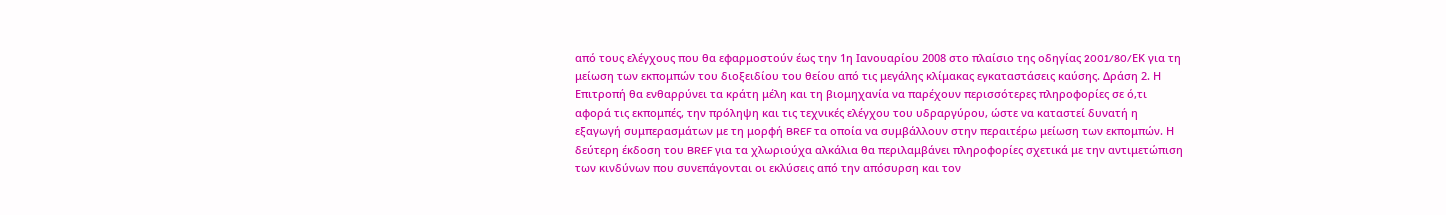από τους ελέγχους που θα εφαρμοστούν έως την 1η Ιανουαρίου 2008 στο πλαίσιο της οδηγίας 2001/80/EΚ για τη μείωση των εκπομπών του διοξειδίου του θείου από τις μεγάλης κλίμακας εγκαταστάσεις καύσης. Δράση 2. Η Επιτροπή θα ενθαρρύνει τα κράτη μέλη και τη βιομηχανία να παρέχουν περισσότερες πληροφορίες σε ό,τι αφορά τις εκπομπές, την πρόληψη και τις τεχνικές ελέγχου του υδραργύρου, ώστε να καταστεί δυνατή η εξαγωγή συμπερασμάτων με τη μορφή BREF τα οποία να συμβάλλουν στην περαιτέρω μείωση των εκπομπών. Η δεύτερη έκδοση του BREF για τα χλωριούχα αλκάλια θα περιλαμβάνει πληροφορίες σχετικά με την αντιμετώπιση των κινδύνων που συνεπάγονται οι εκλύσεις από την απόσυρση και τον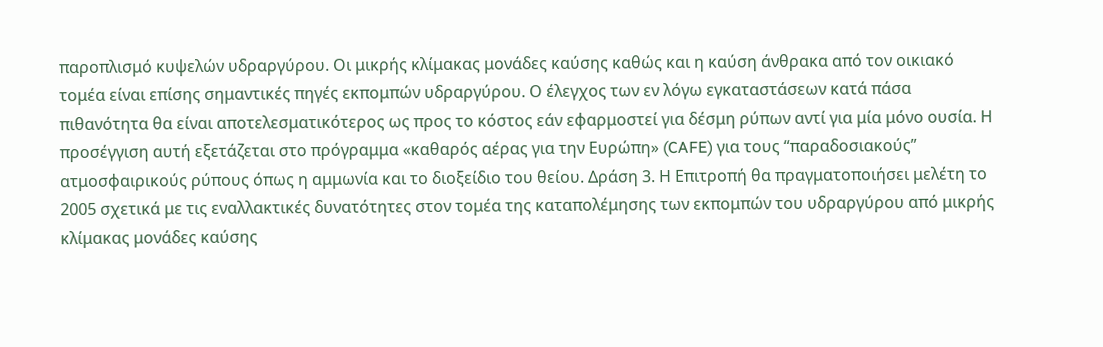παροπλισμό κυψελών υδραργύρου. Οι μικρής κλίμακας μονάδες καύσης καθώς και η καύση άνθρακα από τον οικιακό τομέα είναι επίσης σημαντικές πηγές εκπομπών υδραργύρου. Ο έλεγχος των εν λόγω εγκαταστάσεων κατά πάσα πιθανότητα θα είναι αποτελεσματικότερος ως προς το κόστος εάν εφαρμοστεί για δέσμη ρύπων αντί για μία μόνο ουσία. Η προσέγγιση αυτή εξετάζεται στο πρόγραμμα «καθαρός αέρας για την Ευρώπη» (CAFE) για τους “παραδοσιακούς” ατμοσφαιρικούς ρύπους όπως η αμμωνία και το διοξείδιο του θείου. Δράση 3. Η Επιτροπή θα πραγματοποιήσει μελέτη το 2005 σχετικά με τις εναλλακτικές δυνατότητες στον τομέα της καταπολέμησης των εκπομπών του υδραργύρου από μικρής κλίμακας μονάδες καύσης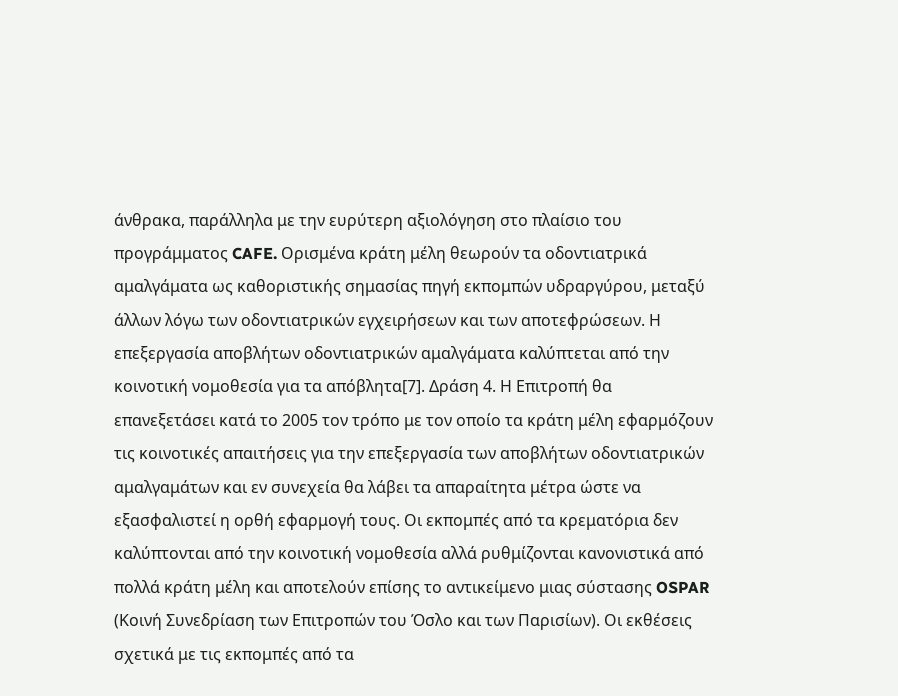άνθρακα, παράλληλα με την ευρύτερη αξιολόγηση στο πλαίσιο του προγράμματος CAFE. Ορισμένα κράτη μέλη θεωρούν τα οδοντιατρικά αμαλγάματα ως καθοριστικής σημασίας πηγή εκπομπών υδραργύρου, μεταξύ άλλων λόγω των οδοντιατρικών εγχειρήσεων και των αποτεφρώσεων. Η επεξεργασία αποβλήτων οδοντιατρικών αμαλγάματα καλύπτεται από την κοινοτική νομοθεσία για τα απόβλητα[7]. Δράση 4. Η Επιτροπή θα επανεξετάσει κατά το 2005 τον τρόπο με τον οποίο τα κράτη μέλη εφαρμόζουν τις κοινοτικές απαιτήσεις για την επεξεργασία των αποβλήτων οδοντιατρικών αμαλγαμάτων και εν συνεχεία θα λάβει τα απαραίτητα μέτρα ώστε να εξασφαλιστεί η ορθή εφαρμογή τους. Οι εκπομπές από τα κρεματόρια δεν καλύπτονται από την κοινοτική νομοθεσία αλλά ρυθμίζονται κανονιστικά από πολλά κράτη μέλη και αποτελούν επίσης το αντικείμενο μιας σύστασης OSPAR (Κοινή Συνεδρίαση των Επιτροπών του Όσλο και των Παρισίων). Οι εκθέσεις σχετικά με τις εκπομπές από τα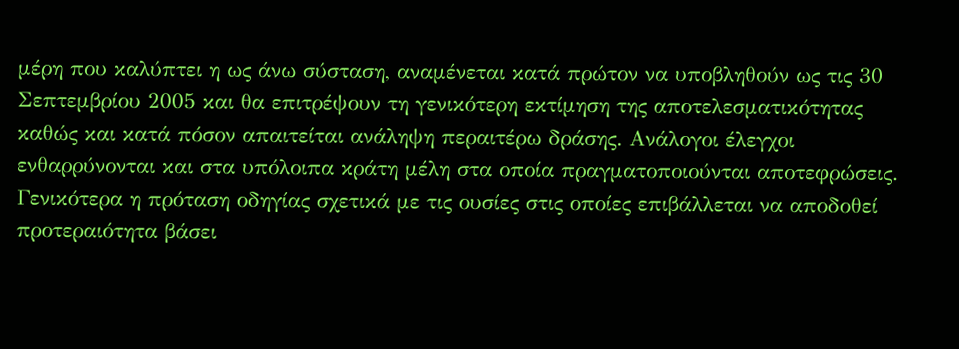μέρη που καλύπτει η ως άνω σύσταση, αναμένεται κατά πρώτον να υποβληθούν ως τις 30 Σεπτεμβρίου 2005 και θα επιτρέψουν τη γενικότερη εκτίμηση της αποτελεσματικότητας καθώς και κατά πόσον απαιτείται ανάληψη περαιτέρω δράσης. Ανάλογοι έλεγχοι ενθαρρύνονται και στα υπόλοιπα κράτη μέλη στα οποία πραγματοποιούνται αποτεφρώσεις. Γενικότερα η πρόταση οδηγίας σχετικά με τις ουσίες στις οποίες επιβάλλεται να αποδοθεί προτεραιότητα βάσει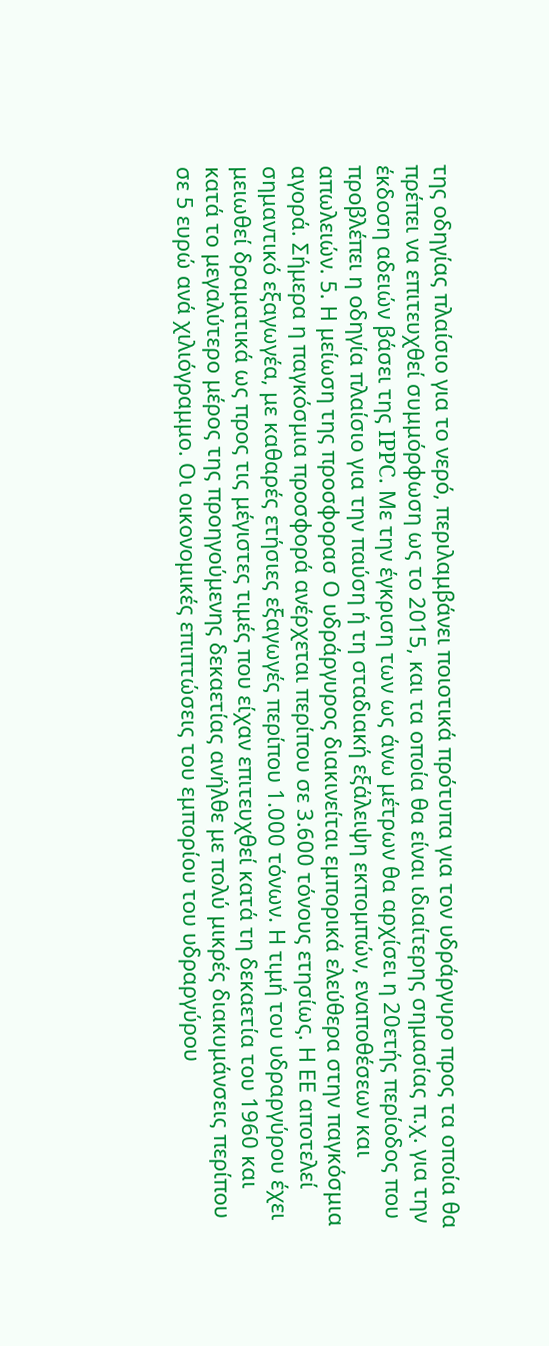της οδηγίας πλαίσιο για το νερό, περιλαμβάνει ποιοτικά πρότυπα για τον υδράργυρο προς τα οποία θα πρέπει να επιτευχθεί συμμόρφωση ως το 2015, και τα οποία θα είναι ιδιαίτερης σημασίας π.χ. για την έκδοση αδειών βάσει της IPPC. Με την έγκριση των ως άνω μέτρων θα αρχίσει η 20ετής περίοδος που προβλέπει η οδηγία πλαίσιο για την παύση ή τη σταδιακή εξάλειψη εκπομπών, εναποθέσεων και απωλειών. 5. Η μείωση της προσφορασ Ο υδράργυρος διακινείται εμπορικά ελεύθερα στην παγκόσμια αγορά. Σήμερα η παγκόσμια προσφορά ανέρχεται περίπου σε 3.600 τόνους ετησίως. Η ΕΕ αποτελεί σημαντικό εξαγωγέα, με καθαρές ετήσιες εξαγωγές περίπου 1.000 τόνων. Η τιμή του υδραργύρου έχει μειωθεί δραματικά ως προς τις μέγιστες τιμές που είχαν επιτευχθεί κατά τη δεκαετία του 1960 και κατά το μεγαλύτερο μέρος της προηγούμενης δεκαετίας ανήλθε με πολύ μικρές διακυμάνσεις περίπου σε 5 ευρώ ανά χιλιόγραμμο. Οι οικονομικές επιπτώσεις του εμπορίου του υδραργύρου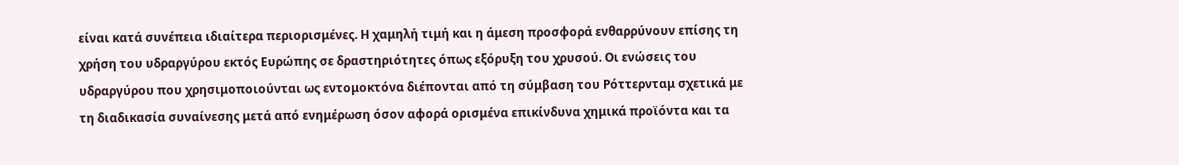είναι κατά συνέπεια ιδιαίτερα περιορισμένες. Η χαμηλή τιμή και η άμεση προσφορά ενθαρρύνουν επίσης τη χρήση του υδραργύρου εκτός Ευρώπης σε δραστηριότητες όπως εξόρυξη του χρυσού. Οι ενώσεις του υδραργύρου που χρησιμοποιούνται ως εντομοκτόνα διέπονται από τη σύμβαση του Ρόττερνταμ σχετικά με τη διαδικασία συναίνεσης μετά από ενημέρωση όσον αφορά ορισμένα επικίνδυνα χημικά προϊόντα και τα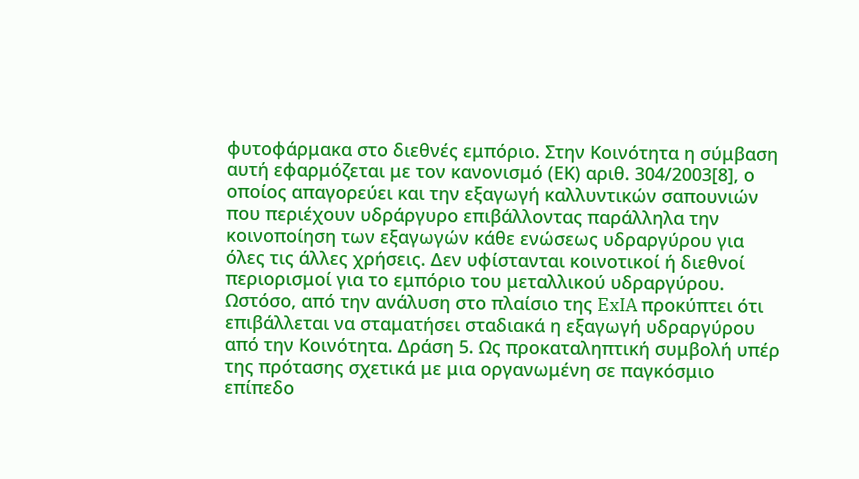φυτοφάρμακα στο διεθνές εμπόριο. Στην Κοινότητα η σύμβαση αυτή εφαρμόζεται με τον κανονισμό (ΕΚ) αριθ. 304/2003[8], ο οποίος απαγορεύει και την εξαγωγή καλλυντικών σαπουνιών που περιέχουν υδράργυρο επιβάλλοντας παράλληλα την κοινοποίηση των εξαγωγών κάθε ενώσεως υδραργύρου για όλες τις άλλες χρήσεις. Δεν υφίστανται κοινοτικοί ή διεθνοί περιορισμοί για το εμπόριο του μεταλλικού υδραργύρου. Ωστόσο, από την ανάλυση στο πλαίσιο της ExIA προκύπτει ότι επιβάλλεται να σταματήσει σταδιακά η εξαγωγή υδραργύρου από την Κοινότητα. Δράση 5. Ως προκαταληπτική συμβολή υπέρ της πρότασης σχετικά με μια οργανωμένη σε παγκόσμιο επίπεδο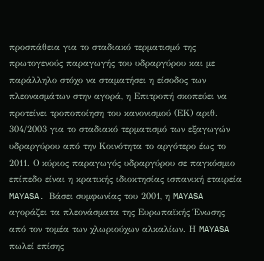προσπάθεια για το σταδιακό τερματισμό της πρωτογενούς παραγωγής του υδραργύρου και με παράλληλο στόχο να σταματήσει η είσοδος των πλεονασμάτων στην αγορά, η Επιτροπή σκοπεύει να προτείνει τροποποίηση του κανονισμού (ΕΚ) αριθ. 304/2003 για το σταδιακό τερματισμό των εξαγωγών υδραργύρου από την Κοινότητα το αργότερο έως το 2011. Ο κύριος παραγωγός υδραργύρου σε παγκόσμιο επίπεδο είναι η κρατικής ιδιοκτησίας ισπανική εταιρεία MAYASA. Βάσει συμφωνίας του 2001, η MAYASA αγοράζει τα πλεονάσματα της Ευρωπαϊκής Ένωσης από τον τομέα των χλωριούχων αλκαλίων. Η MAYASA πωλεί επίσης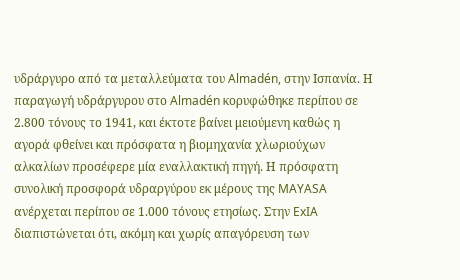υδράργυρο από τα μεταλλεύματα του Almadén, στην Ισπανία. Η παραγωγή υδράργυρου στο Almadén κορυφώθηκε περίπου σε 2.800 τόνους το 1941, και έκτοτε βαίνει μειούμενη καθώς η αγορά φθείνει και πρόσφατα η βιομηχανία χλωριούχων αλκαλίων προσέφερε μία εναλλακτική πηγή. Η πρόσφατη συνολική προσφορά υδραργύρου εκ μέρους της MAYASA ανέρχεται περίπου σε 1.000 τόνους ετησίως. Στην ExIA διαπιστώνεται ότι, ακόμη και χωρίς απαγόρευση των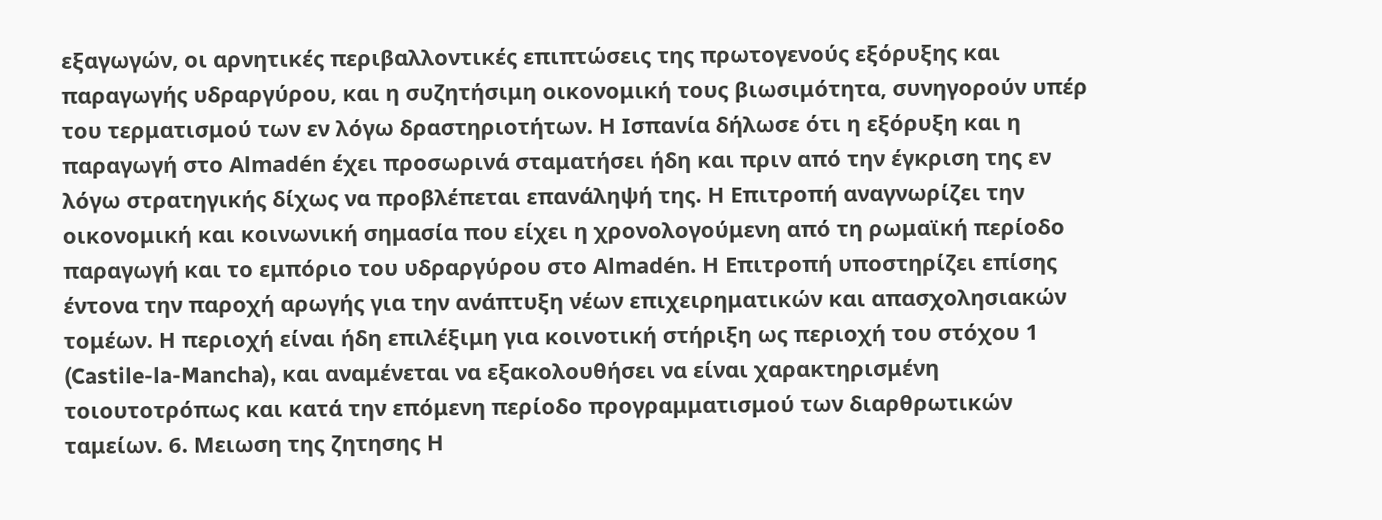εξαγωγών, οι αρνητικές περιβαλλοντικές επιπτώσεις της πρωτογενούς εξόρυξης και παραγωγής υδραργύρου, και η συζητήσιμη οικονομική τους βιωσιμότητα, συνηγορούν υπέρ του τερματισμού των εν λόγω δραστηριοτήτων. Η Ισπανία δήλωσε ότι η εξόρυξη και η παραγωγή στο Almadén έχει προσωρινά σταματήσει ήδη και πριν από την έγκριση της εν λόγω στρατηγικής δίχως να προβλέπεται επανάληψή της. Η Επιτροπή αναγνωρίζει την οικονομική και κοινωνική σημασία που είχει η χρονολογούμενη από τη ρωμαϊκή περίοδο παραγωγή και το εμπόριο του υδραργύρου στο Almadén. Η Επιτροπή υποστηρίζει επίσης έντονα την παροχή αρωγής για την ανάπτυξη νέων επιχειρηματικών και απασχολησιακών τομέων. Η περιοχή είναι ήδη επιλέξιμη για κοινοτική στήριξη ως περιοχή του στόχου 1 (Castile-la-Mancha), και αναμένεται να εξακολουθήσει να είναι χαρακτηρισμένη τοιουτοτρόπως και κατά την επόμενη περίοδο προγραμματισμού των διαρθρωτικών ταμείων. 6. Μειωση της ζητησης Η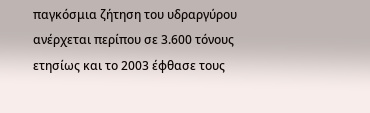παγκόσμια ζήτηση του υδραργύρου ανέρχεται περίπου σε 3.600 τόνους ετησίως και το 2003 έφθασε τους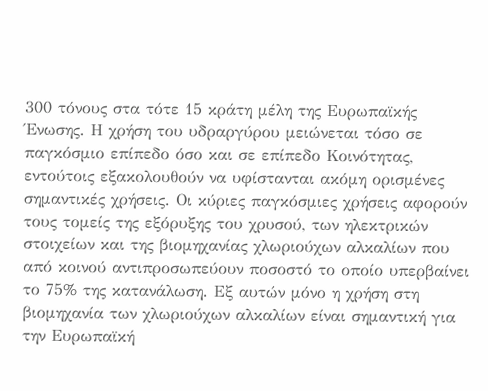300 τόνους στα τότε 15 κράτη μέλη της Ευρωπαϊκής Ένωσης. Η χρήση του υδραργύρου μειώνεται τόσο σε παγκόσμιο επίπεδο όσο και σε επίπεδο Κοινότητας, εντούτοις εξακολουθούν να υφίστανται ακόμη ορισμένες σημαντικές χρήσεις. Οι κύριες παγκόσμιες χρήσεις αφορούν τους τομείς της εξόρυξης του χρυσού, των ηλεκτρικών στοιχείων και της βιομηχανίας χλωριούχων αλκαλίων που από κοινού αντιπροσωπεύουν ποσοστό το οποίο υπερβαίνει το 75% της κατανάλωση. Εξ αυτών μόνο η χρήση στη βιομηχανία των χλωριούχων αλκαλίων είναι σημαντική για την Ευρωπαϊκή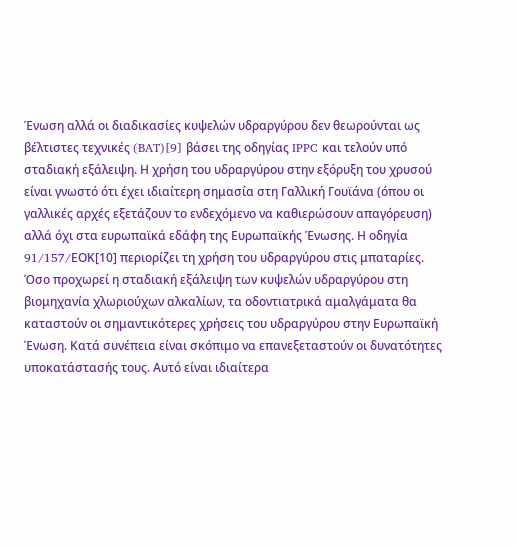Ένωση αλλά οι διαδικασίες κυψελών υδραργύρου δεν θεωρούνται ως βέλτιστες τεχνικές (BAT)[9] βάσει της οδηγίας IPPC και τελούν υπό σταδιακή εξάλειψη. Η χρήση του υδραργύρου στην εξόρυξη του χρυσού είναι γνωστό ότι έχει ιδιαίτερη σημασία στη Γαλλική Γουϊάνα (όπου οι γαλλικές αρχές εξετάζουν το ενδεχόμενο να καθιερώσουν απαγόρευση) αλλά όχι στα ευρωπαϊκά εδάφη της Ευρωπαϊκής Ένωσης. Η οδηγία 91/157/EΟΚ[10] περιορίζει τη χρήση του υδραργύρου στις μπαταρίες. Όσο προχωρεί η σταδιακή εξάλειψη των κυψελών υδραργύρου στη βιομηχανία χλωριούχων αλκαλίων, τα οδοντιατρικά αμαλγάματα θα καταστούν οι σημαντικότερες χρήσεις του υδραργύρου στην Ευρωπαϊκή Ένωση. Κατά συνέπεια είναι σκόπιμο να επανεξεταστούν οι δυνατότητες υποκατάστασής τους. Αυτό είναι ιδιαίτερα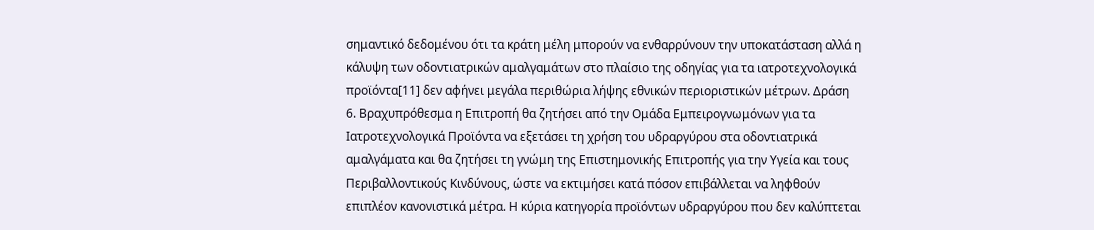σημαντικό δεδομένου ότι τα κράτη μέλη μπορούν να ενθαρρύνουν την υποκατάσταση αλλά η κάλυψη των οδοντιατρικών αμαλγαμάτων στο πλαίσιο της οδηγίας για τα ιατροτεχνολογικά προϊόντα[11] δεν αφήνει μεγάλα περιθώρια λήψης εθνικών περιοριστικών μέτρων. Δράση 6. Βραχυπρόθεσμα η Επιτροπή θα ζητήσει από την Ομάδα Εμπειρογνωμόνων για τα Ιατροτεχνολογικά Προϊόντα να εξετάσει τη χρήση του υδραργύρου στα οδοντιατρικά αμαλγάματα και θα ζητήσει τη γνώμη της Επιστημονικής Επιτροπής για την Υγεία και τους Περιβαλλοντικούς Κινδύνους, ώστε να εκτιμήσει κατά πόσον επιβάλλεται να ληφθούν επιπλέον κανονιστικά μέτρα. Η κύρια κατηγορία προϊόντων υδραργύρου που δεν καλύπτεται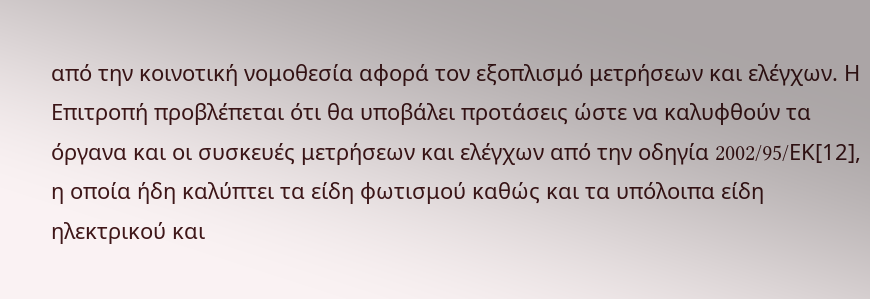από την κοινοτική νομοθεσία αφορά τον εξοπλισμό μετρήσεων και ελέγχων. Η Επιτροπή προβλέπεται ότι θα υποβάλει προτάσεις ώστε να καλυφθούν τα όργανα και οι συσκευές μετρήσεων και ελέγχων από την οδηγία 2002/95/EΚ[12], η οποία ήδη καλύπτει τα είδη φωτισμού καθώς και τα υπόλοιπα είδη ηλεκτρικού και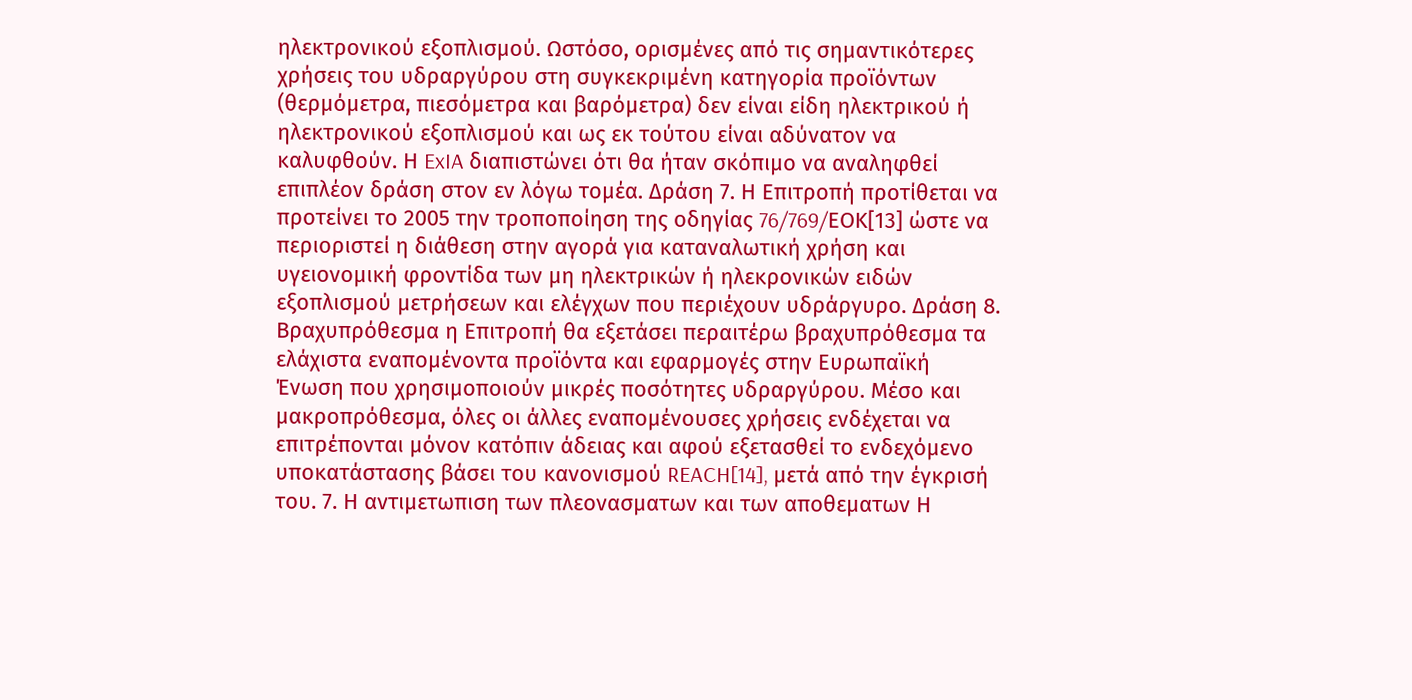ηλεκτρονικού εξοπλισμού. Ωστόσο, ορισμένες από τις σημαντικότερες χρήσεις του υδραργύρου στη συγκεκριμένη κατηγορία προϊόντων (θερμόμετρα, πιεσόμετρα και βαρόμετρα) δεν είναι είδη ηλεκτρικού ή ηλεκτρονικού εξοπλισμού και ως εκ τούτου είναι αδύνατον να καλυφθούν. Η ExIA διαπιστώνει ότι θα ήταν σκόπιμο να αναληφθεί επιπλέον δράση στον εν λόγω τομέα. Δράση 7. Η Επιτροπή προτίθεται να προτείνει το 2005 την τροποποίηση της οδηγίας 76/769/EΟΚ[13] ώστε να περιοριστεί η διάθεση στην αγορά για καταναλωτική χρήση και υγειονομική φροντίδα των μη ηλεκτρικών ή ηλεκρονικών ειδών εξοπλισμού μετρήσεων και ελέγχων που περιέχουν υδράργυρο. Δράση 8. Βραχυπρόθεσμα η Επιτροπή θα εξετάσει περαιτέρω βραχυπρόθεσμα τα ελάχιστα εναπομένοντα προϊόντα και εφαρμογές στην Ευρωπαϊκή Ένωση που χρησιμοποιούν μικρές ποσότητες υδραργύρου. Μέσο και μακροπρόθεσμα, όλες οι άλλες εναπομένουσες χρήσεις ενδέχεται να επιτρέπονται μόνον κατόπιν άδειας και αφού εξετασθεί το ενδεχόμενο υποκατάστασης βάσει του κανονισμού REACH[14], μετά από την έγκρισή του. 7. Η αντιμετωπιση των πλεονασματων και των αποθεματων Η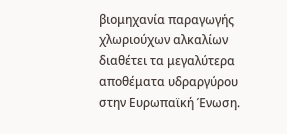βιομηχανία παραγωγής χλωριούχων αλκαλίων διαθέτει τα μεγαλύτερα αποθέματα υδραργύρου στην Ευρωπαϊκή Ένωση.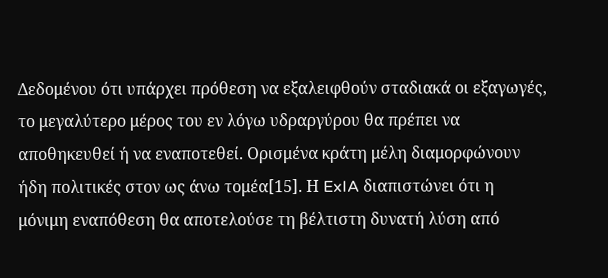Δεδομένου ότι υπάρχει πρόθεση να εξαλειφθούν σταδιακά οι εξαγωγές, το μεγαλύτερο μέρος του εν λόγω υδραργύρου θα πρέπει να αποθηκευθεί ή να εναποτεθεί. Ορισμένα κράτη μέλη διαμορφώνουν ήδη πολιτικές στον ως άνω τομέα[15]. Η ExIA διαπιστώνει ότι η μόνιμη εναπόθεση θα αποτελούσε τη βέλτιστη δυνατή λύση από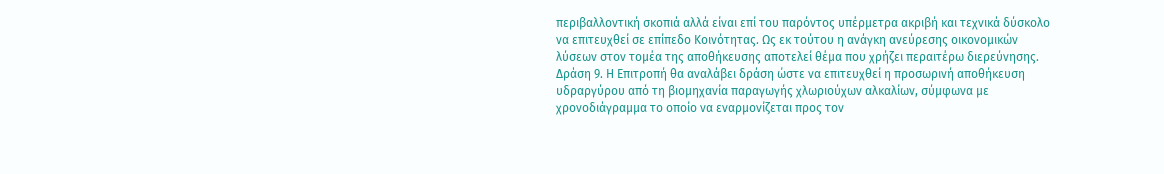περιβαλλοντική σκοπιά αλλά είναι επί του παρόντος υπέρμετρα ακριβή και τεχνικά δύσκολο να επιτευχθεί σε επίπεδο Κοινότητας. Ως εκ τούτου η ανάγκη ανεύρεσης οικονομικών λύσεων στον τομέα της αποθήκευσης αποτελεί θέμα που χρήζει περαιτέρω διερεύνησης. Δράση 9. Η Επιτροπή θα αναλάβει δράση ώστε να επιτευχθεί η προσωρινή αποθήκευση υδραργύρου από τη βιομηχανία παραγωγής χλωριούχων αλκαλίων, σύμφωνα με χρονοδιάγραμμα το οποίο να εναρμονίζεται προς τον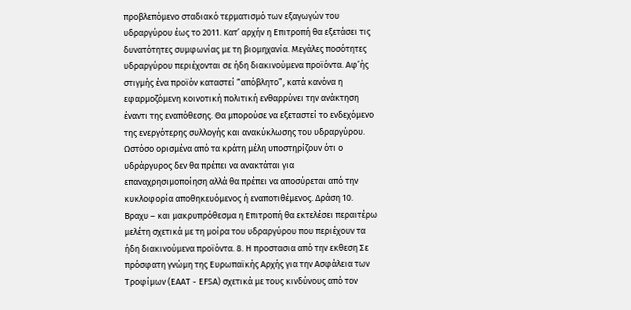προβλεπόμενο σταδιακό τερματισμό των εξαγωγών του υδραργύρου έως το 2011. Κατ’ αρχήν η Επιτροπή θα εξετάσει τις δυνατότητες συμφωνίας με τη βιομηχανία. Μεγάλες ποσότητες υδραργύρου περιέχονται σε ήδη διακινούμενα προϊόντα. Αφ’ής στιγμής ένα προϊόν καταστεί “απόβλητο”, κατά κανόνα η εφαρμοζόμενη κοινοτική πολιτική ενθαρρύνει την ανάκτηση έναντι της εναπόθεσης. Θα μπορούσε να εξεταστεί το ενδεχόμενο της ενεργότερης συλλογής και ανακύκλωσης του υδραργύρου. Ωστόσο ορισμένα από τα κράτη μέλη υποστηρίζουν ότι ο υδράργυρος δεν θα πρέπει να ανακτάται για επαναχρησιμοποίηση αλλά θα πρέπει να αποσύρεται από την κυκλοφορία αποθηκευόμενος ή εναποτιθέμενος. Δράση 10. Βραχυ – και μακρυπρόθεσμα η Επιτροπή θα εκτελέσει περαιτέρω μελέτη σχετικά με τη μοίρα του υδραργύρου που περιέχουν τα ήδη διακινούμενα προϊόντα. 8. Η προστασια από την εκθεση Σε πρόσφατη γνώμη της Ευρωπαϊκής Αρχής για την Ασφάλεια των Τροφίμων (ΕΑΑΤ - EFSA) σχετικά με τους κινδύνους από τον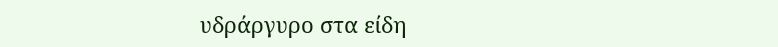υδράργυρο στα είδη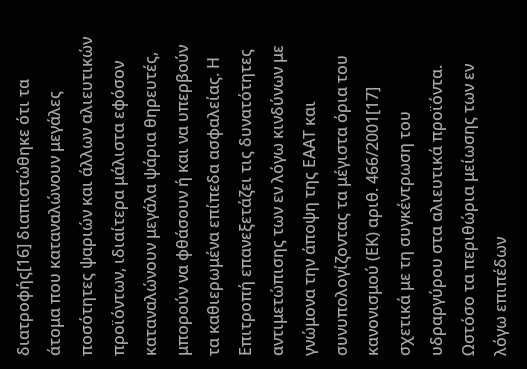διατροφής[16] διαπιστώθηκε ότι τα άτομα που καταναλώνουν μεγάλες ποσότητες ψαριών και άλλων αλιευτικών προϊόντων, ιδιαίτερα μάλιστα εφόσον καταναλώνουν μεγάλα ψάρια θηρευτές, μπορούν να φθάσουν ή και να υπερβούν τα καθιερωμένα επίπεδα ασφαλείας. Η Επιτροπή επανεξετάζει τις δυνατότητες αντιμετώπισης των εν λόγω κινδύνων με γνώμονα την άποψη της ΕΑΑΤ και συνυπολογίζοντας τα μέγιστα όρια του κανονισμού (ΕΚ) αριθ. 466/2001[17] σχετικά με τη συγκέντρωση του υδραργύρου στα αλιευτικά προϊόντα. Ωστόσο τα περιθώρια μείωσης των εν λόγω επιπέδων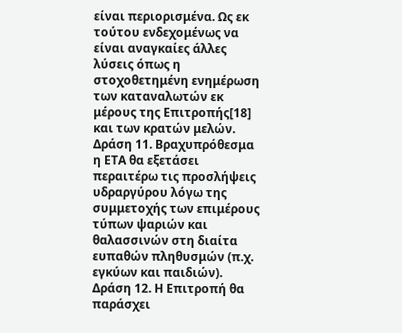είναι περιορισμένα. Ως εκ τούτου ενδεχομένως να είναι αναγκαίες άλλες λύσεις όπως η στοχοθετημένη ενημέρωση των καταναλωτών εκ μέρους της Επιτροπής[18] και των κρατών μελών. Δράση 11. Βραχυπρόθεσμα η ΕΤΑ θα εξετάσει περαιτέρω τις προσλήψεις υδραργύρου λόγω της συμμετοχής των επιμέρους τύπων ψαριών και θαλασσινών στη διαίτα ευπαθών πληθυσμών (π.χ. εγκύων και παιδιών). Δράση 12. Η Επιτροπή θα παράσχει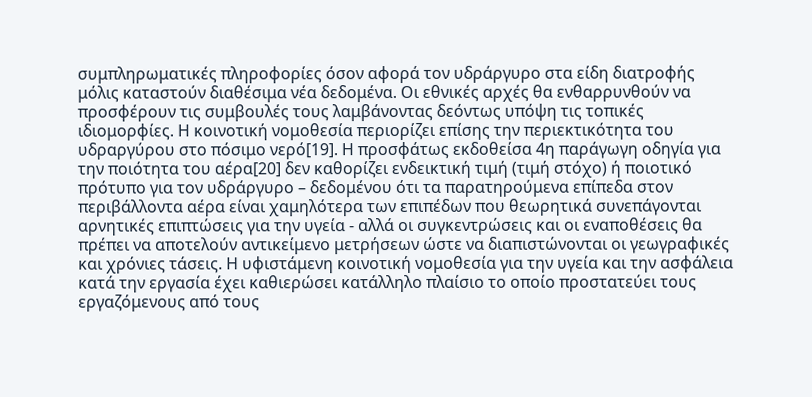συμπληρωματικές πληροφορίες όσον αφορά τον υδράργυρο στα είδη διατροφής μόλις καταστούν διαθέσιμα νέα δεδομένα. Οι εθνικές αρχές θα ενθαρρυνθούν να προσφέρουν τις συμβουλές τους λαμβάνοντας δεόντως υπόψη τις τοπικές ιδιομορφίες. Η κοινοτική νομοθεσία περιορίζει επίσης την περιεκτικότητα του υδραργύρου στο πόσιμο νερό[19]. Η προσφάτως εκδοθείσα 4η παράγωγη οδηγία για την ποιότητα του αέρα[20] δεν καθορίζει ενδεικτική τιμή (τιμή στόχο) ή ποιοτικό πρότυπο για τον υδράργυρο – δεδομένου ότι τα παρατηρούμενα επίπεδα στον περιβάλλοντα αέρα είναι χαμηλότερα των επιπέδων που θεωρητικά συνεπάγονται αρνητικές επιπτώσεις για την υγεία - αλλά οι συγκεντρώσεις και οι εναποθέσεις θα πρέπει να αποτελούν αντικείμενο μετρήσεων ώστε να διαπιστώνονται οι γεωγραφικές και χρόνιες τάσεις. Η υφιστάμενη κοινοτική νομοθεσία για την υγεία και την ασφάλεια κατά την εργασία έχει καθιερώσει κατάλληλο πλαίσιο το οποίο προστατεύει τους εργαζόμενους από τους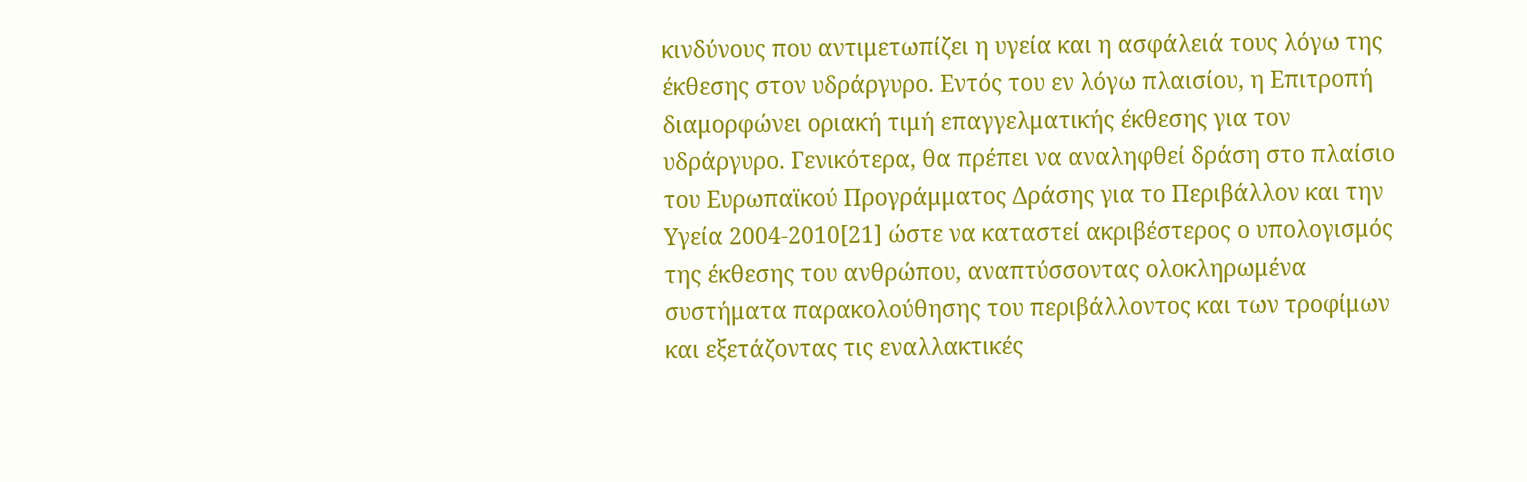κινδύνους που αντιμετωπίζει η υγεία και η ασφάλειά τους λόγω της έκθεσης στον υδράργυρο. Εντός του εν λόγω πλαισίου, η Επιτροπή διαμορφώνει οριακή τιμή επαγγελματικής έκθεσης για τον υδράργυρο. Γενικότερα, θα πρέπει να αναληφθεί δράση στο πλαίσιο του Ευρωπαϊκού Προγράμματος Δράσης για το Περιβάλλον και την Υγεία 2004-2010[21] ώστε να καταστεί ακριβέστερος ο υπολογισμός της έκθεσης του ανθρώπου, αναπτύσσοντας ολοκληρωμένα συστήματα παρακολούθησης του περιβάλλοντος και των τροφίμων και εξετάζοντας τις εναλλακτικές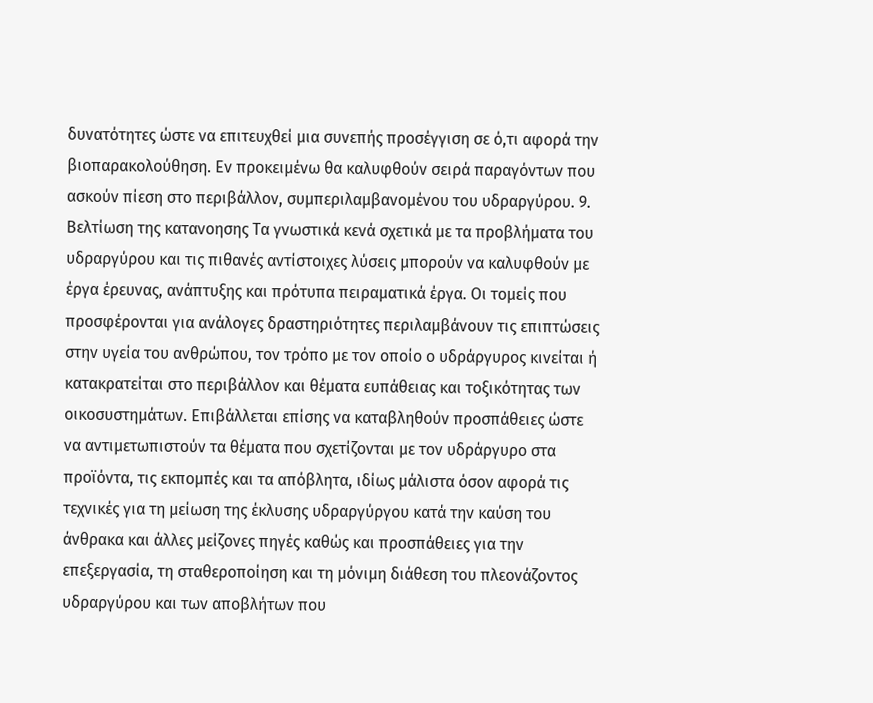δυνατότητες ώστε να επιτευχθεί μια συνεπής προσέγγιση σε ό,τι αφορά την βιοπαρακολούθηση. Εν προκειμένω θα καλυφθούν σειρά παραγόντων που ασκούν πίεση στο περιβάλλον, συμπεριλαμβανομένου του υδραργύρου. 9. Βελτίωση της κατανοησης Τα γνωστικά κενά σχετικά με τα προβλήματα του υδραργύρου και τις πιθανές αντίστοιχες λύσεις μπορούν να καλυφθούν με έργα έρευνας, ανάπτυξης και πρότυπα πειραματικά έργα. Οι τομείς που προσφέρονται για ανάλογες δραστηριότητες περιλαμβάνουν τις επιπτώσεις στην υγεία του ανθρώπου, τον τρόπο με τον οποίο ο υδράργυρος κινείται ή κατακρατείται στο περιβάλλον και θέματα ευπάθειας και τοξικότητας των οικοσυστημάτων. Επιβάλλεται επίσης να καταβληθούν προσπάθειες ώστε να αντιμετωπιστούν τα θέματα που σχετίζονται με τον υδράργυρο στα προϊόντα, τις εκπομπές και τα απόβλητα, ιδίως μάλιστα όσον αφορά τις τεχνικές για τη μείωση της έκλυσης υδραργύργου κατά την καύση του άνθρακα και άλλες μείζονες πηγές καθώς και προσπάθειες για την επεξεργασία, τη σταθεροποίηση και τη μόνιμη διάθεση του πλεονάζοντος υδραργύρου και των αποβλήτων που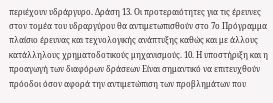περιέχουν υδράργυρο. Δράση 13. Οι προτεραιότητες για τις έρευνες στον τομέα του υδραργύρου θα αντιμετωπισθούν στο 7ο Πρόγραμμα πλαίσιο έρευνας και τεχνολογικής ανάπτυξης καθώς και με άλλους κατάλληλους χρηματοδοτικούς μηχανισμούς. 10. Η υποστήριξη και η προαγωγή των διαφόρων δράσεων Είναι σημαντικό να επιτευχθούν πρόοδοι όσον αφορά την αντιμετώπιση των προβλημάτων που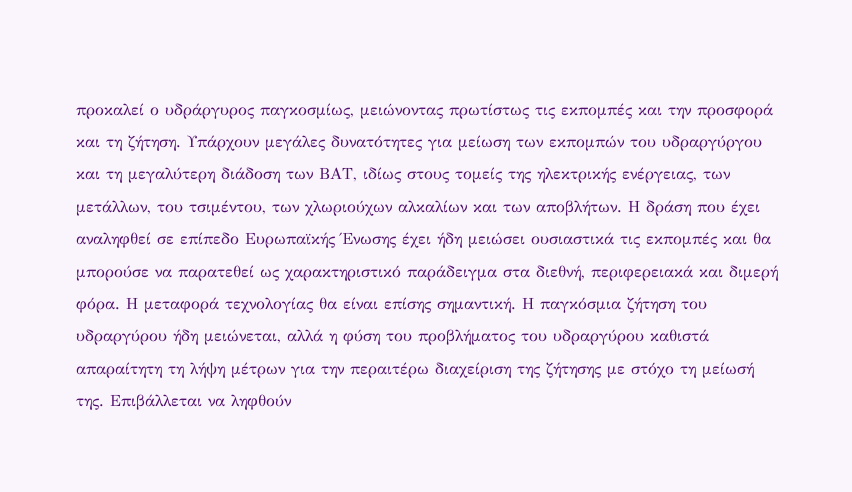προκαλεί ο υδράργυρος παγκοσμίως, μειώνοντας πρωτίστως τις εκπομπές και την προσφορά και τη ζήτηση. Υπάρχουν μεγάλες δυνατότητες για μείωση των εκπομπών του υδραργύργου και τη μεγαλύτερη διάδοση των ΒΑΤ, ιδίως στους τομείς της ηλεκτρικής ενέργειας, των μετάλλων, του τσιμέντου, των χλωριούχων αλκαλίων και των αποβλήτων. Η δράση που έχει αναληφθεί σε επίπεδο Ευρωπαϊκής Ένωσης έχει ήδη μειώσει ουσιαστικά τις εκπομπές και θα μπορούσε να παρατεθεί ως χαρακτηριστικό παράδειγμα στα διεθνή, περιφερειακά και διμερή φόρα. Η μεταφορά τεχνολογίας θα είναι επίσης σημαντική. Η παγκόσμια ζήτηση του υδραργύρου ήδη μειώνεται, αλλά η φύση του προβλήματος του υδραργύρου καθιστά απαραίτητη τη λήψη μέτρων για την περαιτέρω διαχείριση της ζήτησης με στόχο τη μείωσή της. Επιβάλλεται να ληφθούν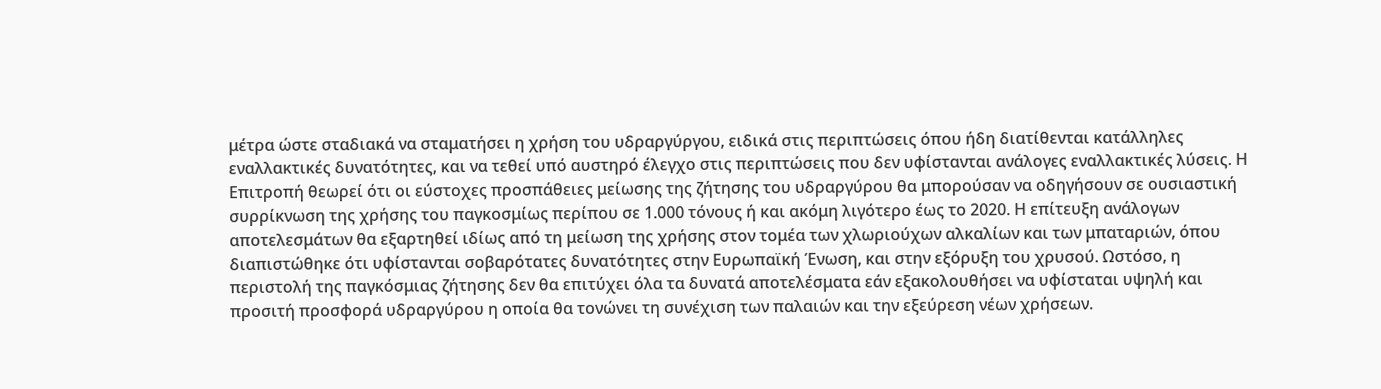μέτρα ώστε σταδιακά να σταματήσει η χρήση του υδραργύργου, ειδικά στις περιπτώσεις όπου ήδη διατίθενται κατάλληλες εναλλακτικές δυνατότητες, και να τεθεί υπό αυστηρό έλεγχο στις περιπτώσεις που δεν υφίστανται ανάλογες εναλλακτικές λύσεις. Η Επιτροπή θεωρεί ότι οι εύστοχες προσπάθειες μείωσης της ζήτησης του υδραργύρου θα μπορούσαν να οδηγήσουν σε ουσιαστική συρρίκνωση της χρήσης του παγκοσμίως περίπου σε 1.000 τόνους ή και ακόμη λιγότερο έως το 2020. Η επίτευξη ανάλογων αποτελεσμάτων θα εξαρτηθεί ιδίως από τη μείωση της χρήσης στον τομέα των χλωριούχων αλκαλίων και των μπαταριών, όπου διαπιστώθηκε ότι υφίστανται σοβαρότατες δυνατότητες στην Ευρωπαϊκή Ένωση, και στην εξόρυξη του χρυσού. Ωστόσο, η περιστολή της παγκόσμιας ζήτησης δεν θα επιτύχει όλα τα δυνατά αποτελέσματα εάν εξακολουθήσει να υφίσταται υψηλή και προσιτή προσφορά υδραργύρου η οποία θα τονώνει τη συνέχιση των παλαιών και την εξεύρεση νέων χρήσεων.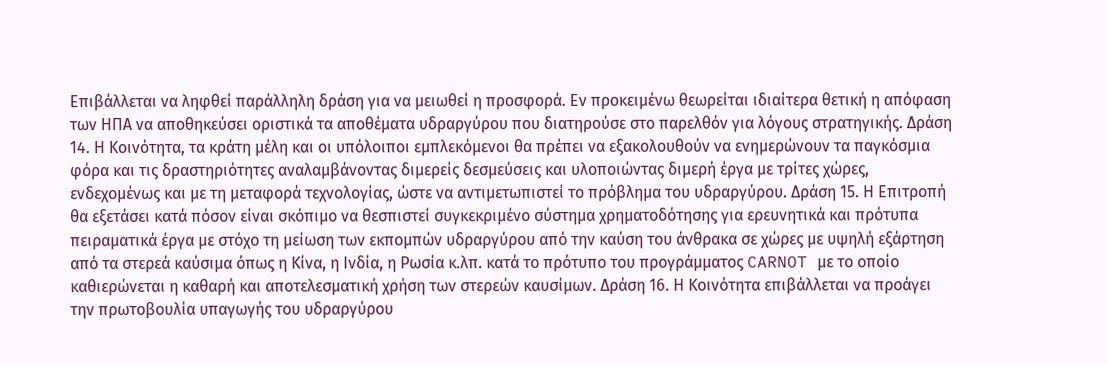Επιβάλλεται να ληφθεί παράλληλη δράση για να μειωθεί η προσφορά. Εν προκειμένω θεωρείται ιδιαίτερα θετική η απόφαση των ΗΠΑ να αποθηκεύσει οριστικά τα αποθέματα υδραργύρου που διατηρούσε στο παρελθόν για λόγους στρατηγικής. Δράση 14. Η Κοινότητα, τα κράτη μέλη και οι υπόλοιποι εμπλεκόμενοι θα πρέπει να εξακολουθούν να ενημερώνουν τα παγκόσμια φόρα και τις δραστηριότητες αναλαμβάνοντας διμερείς δεσμεύσεις και υλοποιώντας διμερή έργα με τρίτες χώρες, ενδεχομένως και με τη μεταφορά τεχνολογίας, ώστε να αντιμετωπιστεί το πρόβλημα του υδραργύρου. Δράση 15. Η Επιτροπή θα εξετάσει κατά πόσον είναι σκόπιμο να θεσπιστεί συγκεκριμένο σύστημα χρηματοδότησης για ερευνητικά και πρότυπα πειραματικά έργα με στόχο τη μείωση των εκπομπών υδραργύρου από την καύση του άνθρακα σε χώρες με υψηλή εξάρτηση από τα στερεά καύσιμα όπως η Κίνα, η Ινδία, η Ρωσία κ.λπ. κατά το πρότυπο του προγράμματος CARNOT με το οποίο καθιερώνεται η καθαρή και αποτελεσματική χρήση των στερεών καυσίμων. Δράση 16. Η Κοινότητα επιβάλλεται να προάγει την πρωτοβουλία υπαγωγής του υδραργύρου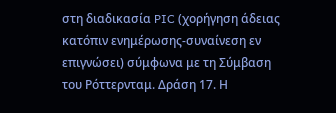στη διαδικασία PIC (χορήγηση άδειας κατόπιν ενημέρωσης-συναίνεση εν επιγνώσει) σύμφωνα με τη Σύμβαση του Ρόττερνταμ. Δράση 17. Η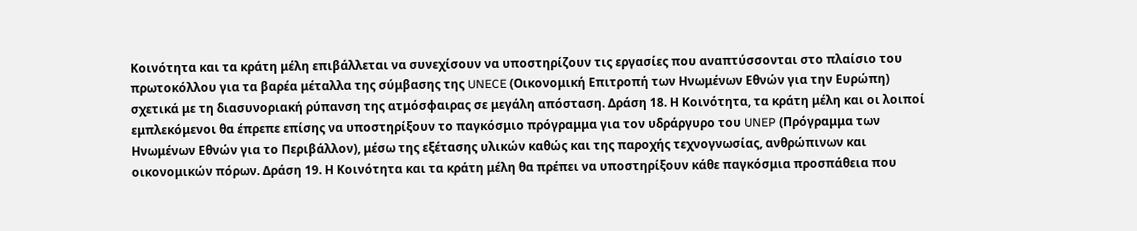Κοινότητα και τα κράτη μέλη επιβάλλεται να συνεχίσουν να υποστηρίζουν τις εργασίες που αναπτύσσονται στο πλαίσιο του πρωτοκόλλου για τα βαρέα μέταλλα της σύμβασης της UNECE (Οικονομική Επιτροπή των Ηνωμένων Εθνών για την Ευρώπη) σχετικά με τη διασυνοριακή ρύπανση της ατμόσφαιρας σε μεγάλη απόσταση. Δράση 18. Η Κοινότητα, τα κράτη μέλη και οι λοιποί εμπλεκόμενοι θα έπρεπε επίσης να υποστηρίξουν το παγκόσμιο πρόγραμμα για τον υδράργυρο του UNEP (Πρόγραμμα των Ηνωμένων Εθνών για το Περιβάλλον), μέσω της εξέτασης υλικών καθώς και της παροχής τεχνογνωσίας, ανθρώπινων και οικονομικών πόρων. Δράση 19. Η Κοινότητα και τα κράτη μέλη θα πρέπει να υποστηρίξουν κάθε παγκόσμια προσπάθεια που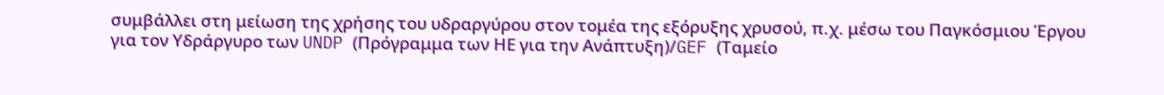συμβάλλει στη μείωση της χρήσης του υδραργύρου στον τομέα της εξόρυξης χρυσού, π.χ. μέσω του Παγκόσμιου Έργου για τον Υδράργυρο των UNDP (Πρόγραμμα των ΗΕ για την Ανάπτυξη)/GEF (Ταμείο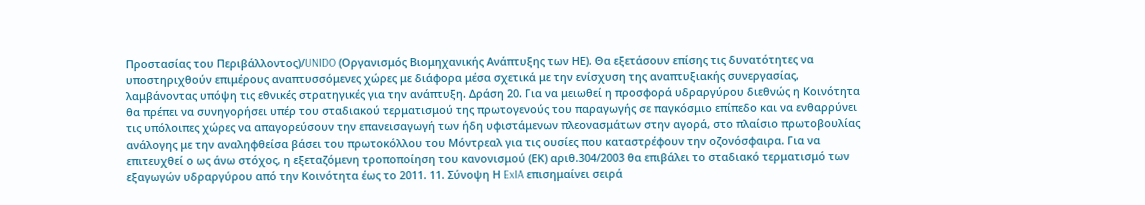Προστασίας του Περιβάλλοντος)/UNIDO (Οργανισμός Βιομηχανικής Ανάπτυξης των ΗΕ). Θα εξετάσουν επίσης τις δυνατότητες να υποστηριχθούν επιμέρους αναπτυσσόμενες χώρες με διάφορα μέσα σχετικά με την ενίσχυση της αναπτυξιακής συνεργασίας, λαμβάνοντας υπόψη τις εθνικές στρατηγικές για την ανάπτυξη. Δράση 20. Για να μειωθεί η προσφορά υδραργύρου διεθνώς η Κοινότητα θα πρέπει να συνηγορήσει υπέρ του σταδιακού τερματισμού της πρωτογενούς του παραγωγής σε παγκόσμιο επίπεδο και να ενθαρρύνει τις υπόλοιπες χώρες να απαγορεύσουν την επανεισαγωγή των ήδη υφιστάμενων πλεονασμάτων στην αγορά, στο πλαίσιο πρωτοβουλίας ανάλογης με την αναληφθείσα βάσει του πρωτοκόλλου του Μόντρεαλ για τις ουσίες που καταστρέφουν την οζονόσφαιρα. Για να επιτευχθεί ο ως άνω στόχος, η εξεταζόμενη τροποποίηση του κανονισμού (ΕΚ) αριθ.304/2003 θα επιβάλει το σταδιακό τερματισμό των εξαγωγών υδραργύρου από την Κοινότητα έως το 2011. 11. Σύνοψη Η ExIA επισημαίνει σειρά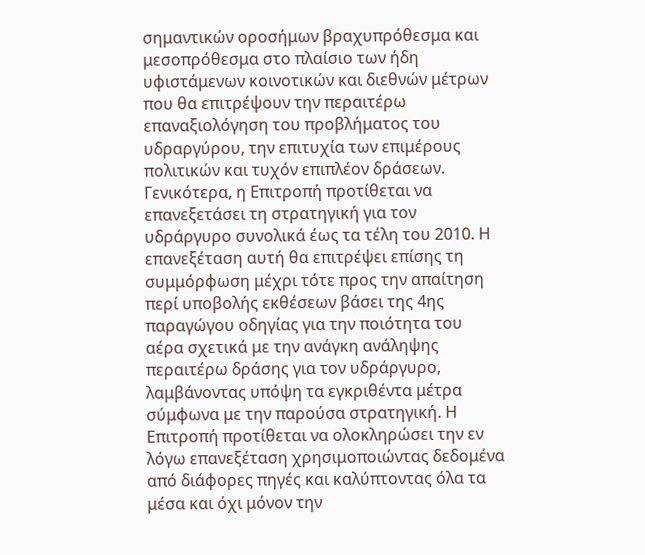σημαντικών οροσήμων βραχυπρόθεσμα και μεσοπρόθεσμα στο πλαίσιο των ήδη υφιστάμενων κοινοτικών και διεθνών μέτρων που θα επιτρέψουν την περαιτέρω επαναξιολόγηση του προβλήματος του υδραργύρου, την επιτυχία των επιμέρους πολιτικών και τυχόν επιπλέον δράσεων. Γενικότερα, η Επιτροπή προτίθεται να επανεξετάσει τη στρατηγική για τον υδράργυρο συνολικά έως τα τέλη του 2010. Η επανεξέταση αυτή θα επιτρέψει επίσης τη συμμόρφωση μέχρι τότε προς την απαίτηση περί υποβολής εκθέσεων βάσει της 4ης παραγώγου οδηγίας για την ποιότητα του αέρα σχετικά με την ανάγκη ανάληψης περαιτέρω δράσης για τον υδράργυρο, λαμβάνοντας υπόψη τα εγκριθέντα μέτρα σύμφωνα με την παρούσα στρατηγική. Η Επιτροπή προτίθεται να ολοκληρώσει την εν λόγω επανεξέταση χρησιμοποιώντας δεδομένα από διάφορες πηγές και καλύπτοντας όλα τα μέσα και όχι μόνον την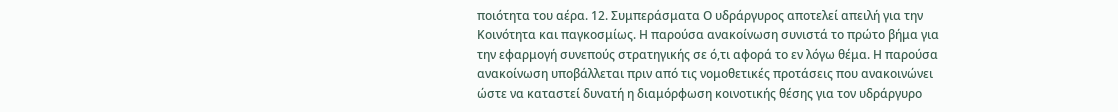ποιότητα του αέρα. 12. Συμπεράσματα Ο υδράργυρος αποτελεί απειλή για την Κοινότητα και παγκοσμίως. Η παρούσα ανακοίνωση συνιστά το πρώτο βήμα για την εφαρμογή συνεπούς στρατηγικής σε ό,τι αφορά το εν λόγω θέμα. Η παρούσα ανακοίνωση υποβάλλεται πριν από τις νομοθετικές προτάσεις που ανακοινώνει ώστε να καταστεί δυνατή η διαμόρφωση κοινοτικής θέσης για τον υδράργυρο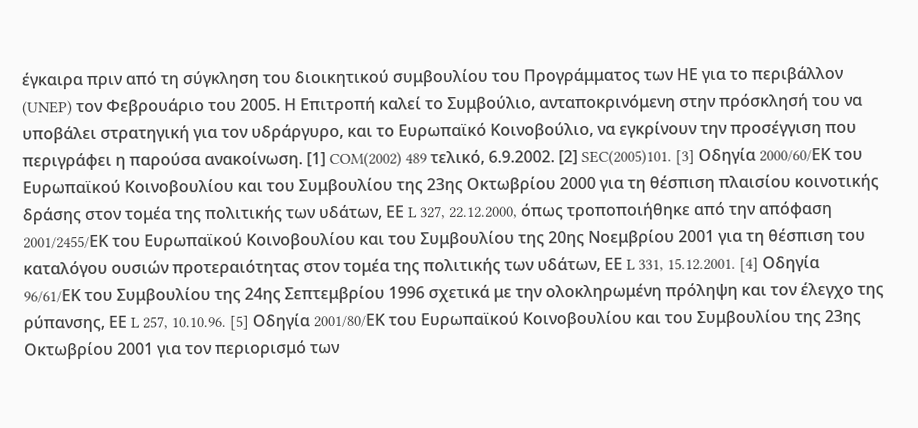έγκαιρα πριν από τη σύγκληση του διοικητικού συμβουλίου του Προγράμματος των ΗΕ για το περιβάλλον (UNEP) τον Φεβρουάριο του 2005. Η Επιτροπή καλεί το Συμβούλιο, ανταποκρινόμενη στην πρόσκλησή του να υποβάλει στρατηγική για τον υδράργυρο, και το Ευρωπαϊκό Κοινοβούλιο, να εγκρίνουν την προσέγγιση που περιγράφει η παρούσα ανακοίνωση. [1] COM(2002) 489 τελικό, 6.9.2002. [2] SEC(2005)101. [3] Οδηγία 2000/60/EΚ του Ευρωπαϊκού Κοινοβουλίου και του Συμβουλίου της 23ης Οκτωβρίου 2000 για τη θέσπιση πλαισίου κοινοτικής δράσης στον τομέα της πολιτικής των υδάτων, ΕΕ L 327, 22.12.2000, όπως τροποποιήθηκε από την απόφαση 2001/2455/EΚ του Ευρωπαϊκού Κοινοβουλίου και του Συμβουλίου της 20ης Νοεμβρίου 2001 για τη θέσπιση του καταλόγου ουσιών προτεραιότητας στον τομέα της πολιτικής των υδάτων, ΕΕ L 331, 15.12.2001. [4] Οδηγία 96/61/EΚ του Συμβουλίου της 24ης Σεπτεμβρίου 1996 σχετικά με την ολοκληρωμένη πρόληψη και τον έλεγχο της ρύπανσης, ΕΕ L 257, 10.10.96. [5] Οδηγία 2001/80/EΚ του Ευρωπαϊκού Κοινοβουλίου και του Συμβουλίου της 23ης Οκτωβρίου 2001 για τον περιορισμό των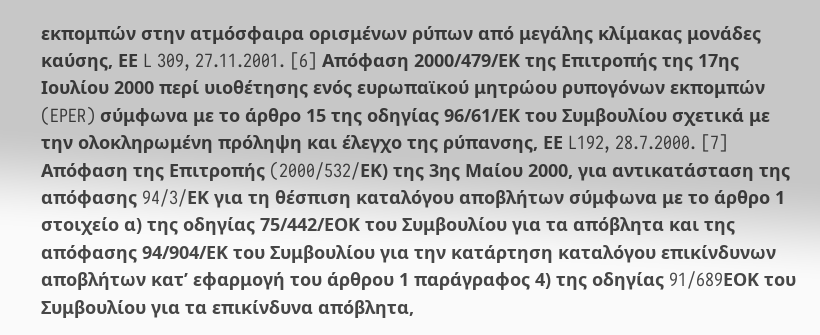εκπομπών στην ατμόσφαιρα ορισμένων ρύπων από μεγάλης κλίμακας μονάδες καύσης, ΕΕ L 309, 27.11.2001. [6] Απόφαση 2000/479/ΕΚ της Επιτροπής της 17ης Ιουλίου 2000 περί υιοθέτησης ενός ευρωπαϊκού μητρώου ρυπογόνων εκπομπών (EPER) σύμφωνα με το άρθρο 15 της οδηγίας 96/61/ΕΚ του Συμβουλίου σχετικά με την ολοκληρωμένη πρόληψη και έλεγχο της ρύπανσης, ΕΕ L192, 28.7.2000. [7] Απόφαση της Επιτροπής (2000/532/EΚ) της 3ης Μαίου 2000, για αντικατάσταση της απόφασης 94/3/EΚ για τη θέσπιση καταλόγου αποβλήτων σύμφωνα με το άρθρο 1 στοιχείο α) της οδηγίας 75/442/ΕΟΚ του Συμβουλίου για τα απόβλητα και της απόφασης 94/904/ΕΚ του Συμβουλίου για την κατάρτηση καταλόγου επικίνδυνων αποβλήτων κατ’ εφαρμογή του άρθρου 1 παράγραφος 4) της οδηγίας 91/689EΟΚ του Συμβουλίου για τα επικίνδυνα απόβλητα,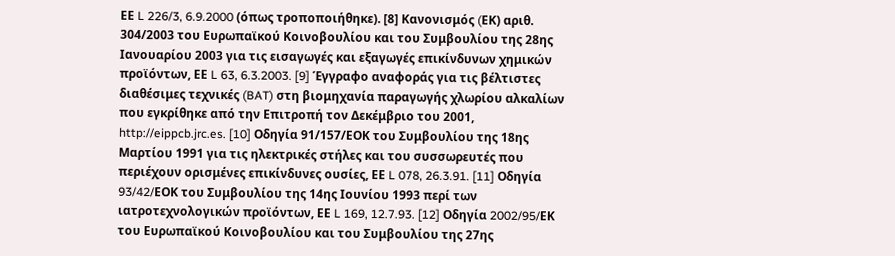ΕΕ L 226/3, 6.9.2000 (όπως τροποποιήθηκε). [8] Κανονισμός (EΚ) αριθ. 304/2003 του Ευρωπαϊκού Κοινοβουλίου και του Συμβουλίου της 28ης Ιανουαρίου 2003 για τις εισαγωγές και εξαγωγές επικίνδυνων χημικών προϊόντων, ΕΕ L 63, 6.3.2003. [9] Έγγραφο αναφοράς για τις βέλτιστες διαθέσιμες τεχνικές (BAT) στη βιομηχανία παραγωγής χλωρίου αλκαλίων που εγκρίθηκε από την Επιτροπή τον Δεκέμβριο του 2001, http://eippcb.jrc.es. [10] Οδηγία 91/157/ΕΟΚ του Συμβουλίου της 18ης Μαρτίου 1991 για τις ηλεκτρικές στήλες και του συσσωρευτές που περιέχουν ορισμένες επικίνδυνες ουσίες, ΕΕ L 078, 26.3.91. [11] Οδηγία 93/42/EΟΚ του Συμβουλίου της 14ης Ιουνίου 1993 περί των ιατροτεχνολογικών προϊόντων, ΕΕ L 169, 12.7.93. [12] Οδηγία 2002/95/EΚ του Ευρωπαϊκού Κοινοβουλίου και του Συμβουλίου της 27ης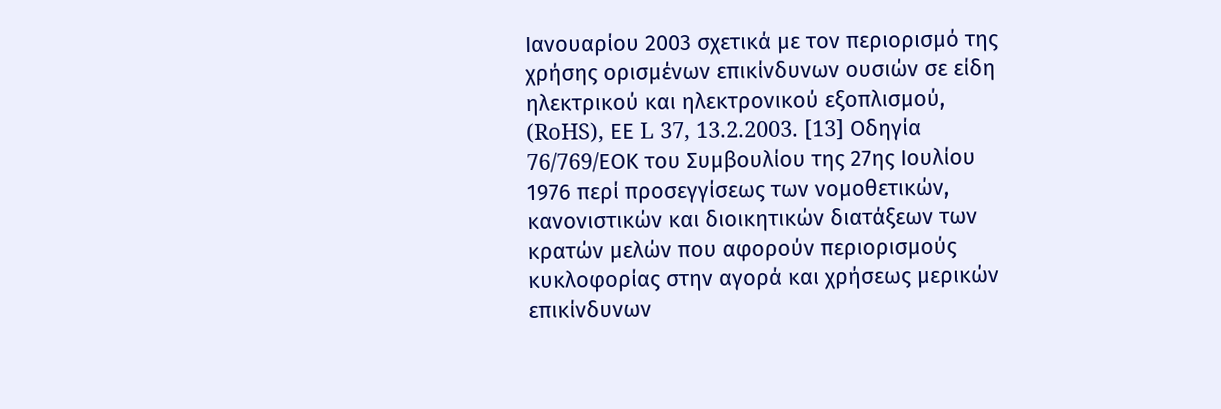Ιανουαρίου 2003 σχετικά με τον περιορισμό της χρήσης ορισμένων επικίνδυνων ουσιών σε είδη ηλεκτρικού και ηλεκτρονικού εξοπλισμού, (RoHS), ΕΕ L 37, 13.2.2003. [13] Οδηγία 76/769/EΟΚ του Συμβουλίου της 27ης Ιουλίου 1976 περί προσεγγίσεως των νομοθετικών, κανονιστικών και διοικητικών διατάξεων των κρατών μελών που αφορούν περιορισμούς κυκλοφορίας στην αγορά και χρήσεως μερικών επικίνδυνων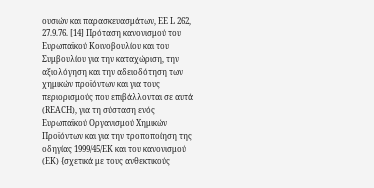ουσιών και παρασκευασμάτων, ΕΕ L 262, 27.9.76. [14] Πρόταση κανονισμού του Ευρωπαϊκού Κοινοβουλίου και του Συμβουλίου για την καταχώριση, την αξιολόγηση και την αδειοδότηση των χημικών προϊόντων και για τους περιορισμούς που επιβάλλονται σε αυτά (REACH), για τη σύσταση ενός Ευρωπαϊκού Οργανισμού Χημικών Προϊόντων και για την τροποποίηση της οδηγίας 1999/45/EΚ και του κανονισμού (EΚ) {σχετικά με τους ανθεκτικούς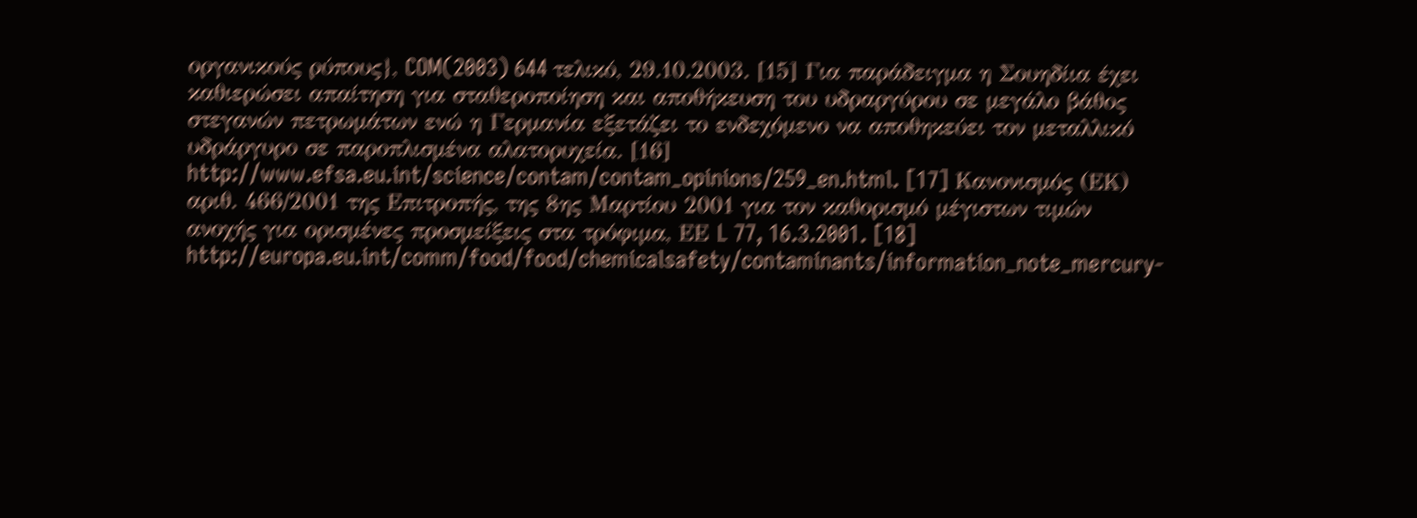οργανικούς ρύπους}, COM(2003) 644 τελικό, 29.10.2003. [15] Για παράδειγμα η Σουηδίια έχει καθιερώσει απαίτηση για σταθεροποίηση και αποθήκευση του υδραργύρου σε μεγάλο βάθος στεγανών πετρωμάτων ενώ η Γερμανία εξετάζει το ενδεχόμενο να αποθηκεύει τον μεταλλικό υδράργυρο σε παροπλισμένα αλατορυχεία. [16] http://www.efsa.eu.int/science/contam/contam_opinions/259_en.html. [17] Κανονισμός (ΕΚ) αριθ. 466/2001 της Επιτροπής, της 8ης Μαρτίου 2001 για τον καθορισμό μέγιστων τιμών ανοχής για ορισμένες προσμείξεις στα τρόφιμα, ΕΕ L 77, 16.3.2001. [18] http://europa.eu.int/comm/food/food/chemicalsafety/contaminants/information_note_mercury-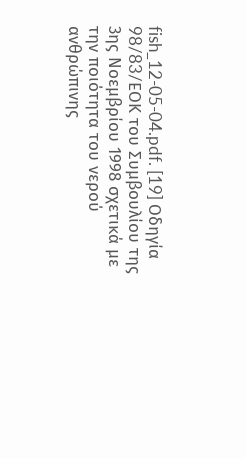fish_12-05-04.pdf. [19] Οδηγία 98/83/EΟΚ του Συμβουλίου της 3ης Νοεμβρίου 1998 σχετικά με την ποιότητα του νερού ανθρώπινης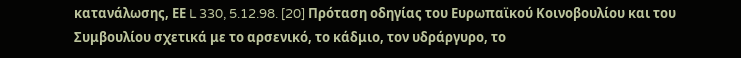κατανάλωσης, ΕΕ L 330, 5.12.98. [20] Πρόταση οδηγίας του Ευρωπαϊκού Κοινοβουλίου και του Συμβουλίου σχετικά με το αρσενικό, το κάδμιο, τον υδράργυρο, το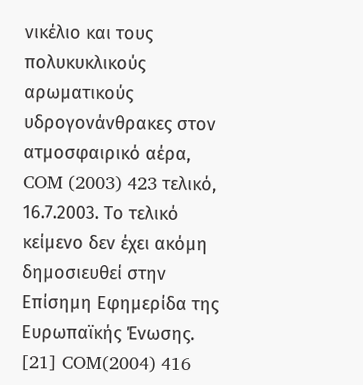νικέλιο και τους πολυκυκλικούς αρωματικούς υδρογονάνθρακες στον ατμοσφαιρικό αέρα, COM (2003) 423 τελικό, 16.7.2003. Το τελικό κείμενο δεν έχει ακόμη δημοσιευθεί στην Επίσημη Εφημερίδα της Ευρωπαϊκής Ένωσης. [21] COM(2004) 416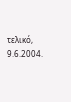τελικό, 9.6.2004.